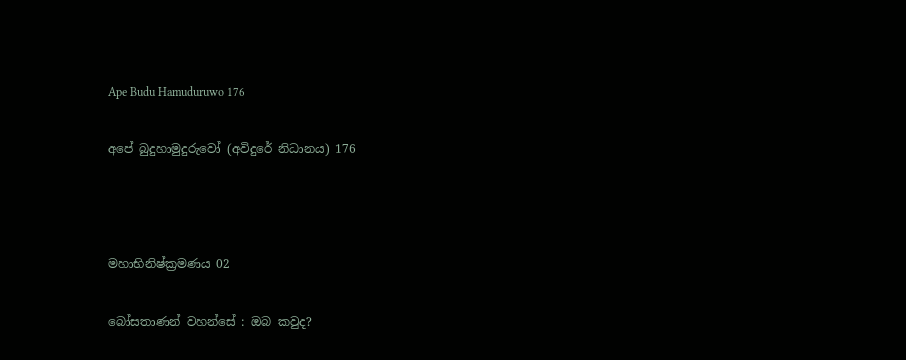Ape Budu Hamuduruwo 176

අපේ බුදුහාමුදුරුවෝ (අවිදුරේ නිධානය) 176



මහාභිනිෂ්ක්‍රමණය 02

බෝසතාණන් වහන්සේ : ඔබ කවුද?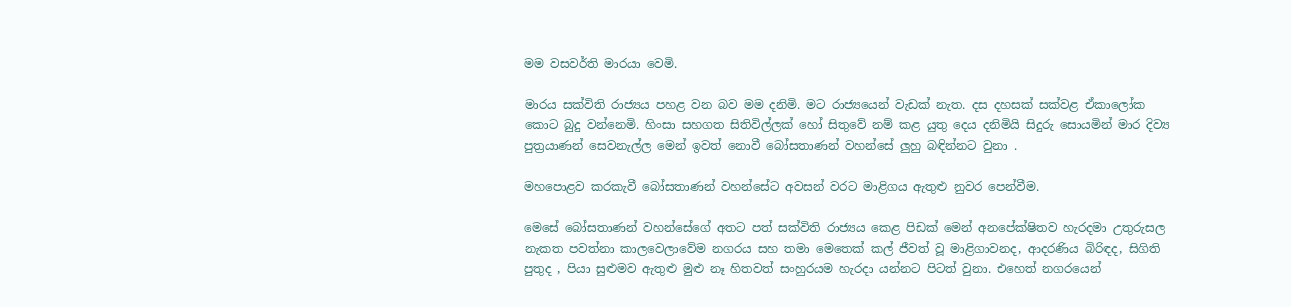මම වසවර්ති මාරයා වෙමි.

මාරය සක්විති රාජ්‍යය පහළ වන බව මම දනිමි. මට රාජ්‍යයෙන් වැඩක් නැත. දස දහසක් සක්වළ ඒකාලෝක කොට බුදු වන්නෙමි. හිංසා සහගත සිතිවිල්ලක් හෝ සිතුවේ නම් කළ යුතු දෙය දනිමියි සිදුරු සොයමින් මාර දිව්‍ය පුත්‍රයාණන් සෙවනැල්ල මෙන් ඉවත් නොවී බෝසතාණන් වහන්සේ ලුහු බඳින්නට වුනා .

මහපොළව කරකැවී බෝසතාණන් වහන්සේට අවසන් වරට මාළිගය ඇතුළු නුවර පෙන්වීම.

මෙසේ බෝසතාණන් වහන්සේගේ අතට පත් සක්විති රාජ්‍යය කෙළ පිඩක් මෙන් අනපේක්ෂිතව හැරදමා උතුරුසල නැකත පවත්නා කාලවෙලාවේම නගරය සහ තමා මෙතෙක් කල් ජීවත් වූ මාළිගාවනද, ආදරණිය බිරිඳද, සිගිති පුතුද , පියා සුළුමව ඇතුළු මුළු නෑ හිතවත් සංහුරයම හැරදා යන්නට පිටත් වුනා. එහෙත් නගරයෙන්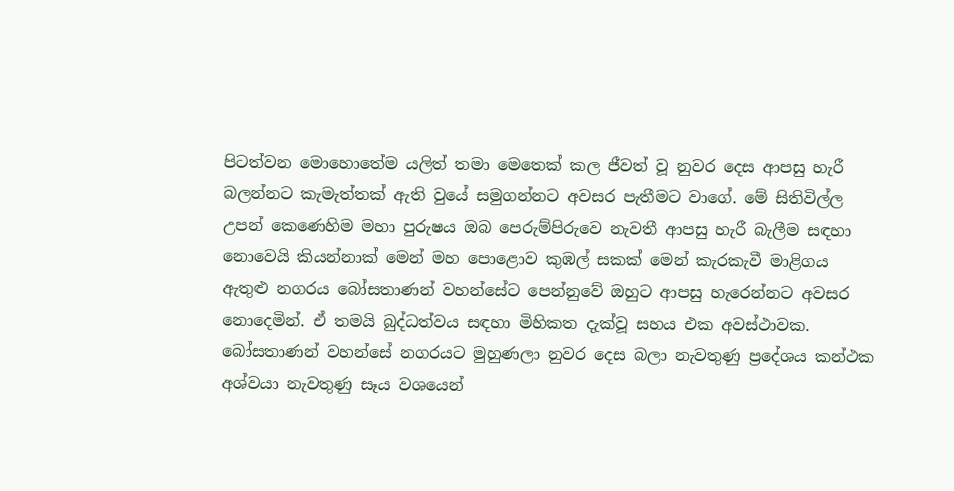පිටත්වන මොහොතේම යලිත් තමා මෙතෙක් කල ජීවත් වූ නුවර දෙස ආපසු හැරී බලන්නට කැමැත්තක් ඇති වුයේ සමුගන්නට අවසර පැතීමට වාගේ. මේ සිතිවිල්ල උපන් කෙණෙහිම මහා පුරුෂය ඔබ පෙරුම්පිරුවෙ නැවතී ආපසු හැරී බැලීම සඳහා නොවෙයි කියන්නාක් මෙන් මහ පොළොව කුඹල් සකක් මෙන් කැරකැවී මාළිගය ඇතුළු නගරය බෝසතාණන් වහන්සේට පෙන්නුවේ ඔහුට ආපසු හැරෙන්නට අවසර නොදෙමින්. ඒ තමයි බුද්ධත්වය සඳහා මිහිකත දැක්වූ සහය එක අවස්ථාවක. බෝසතාණන් වහන්සේ නගරයට මුහුණලා නුවර දෙස බලා නැවතුණු ප්‍රදේශය කන්ථක අශ්වයා නැවතුණු සෑය වශයෙන්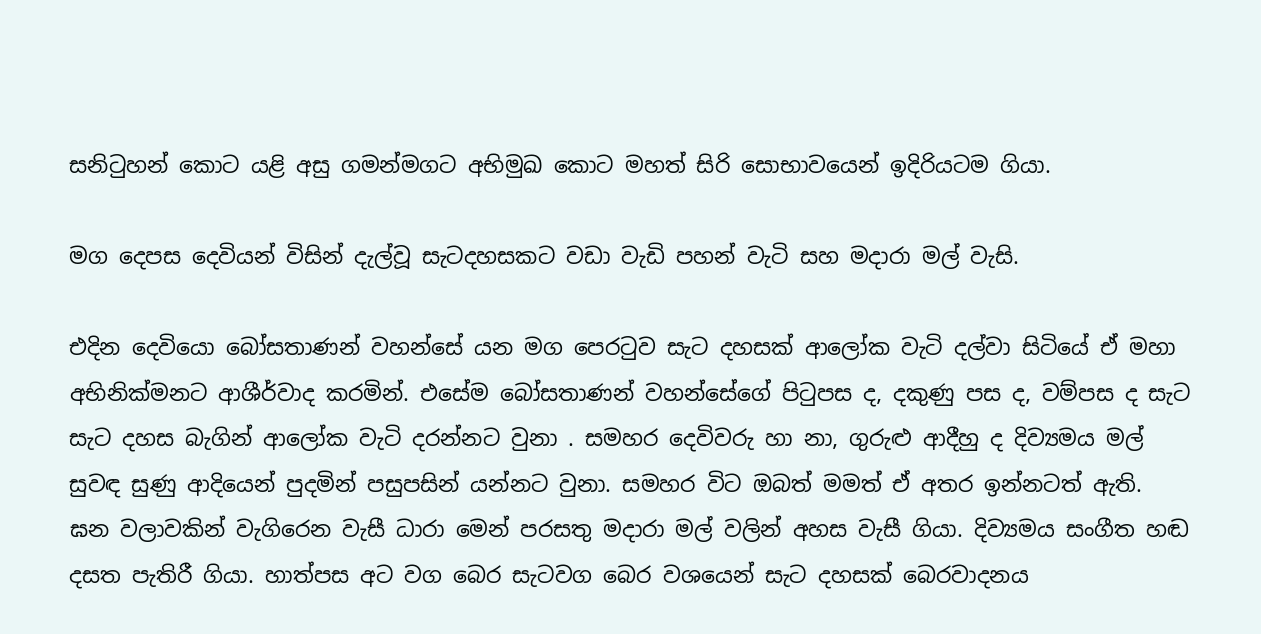සනිටුහන් කොට යළි අසු ගමන්මගට අභිමුඛ කොට මහත් සිරි සොභාවයෙන් ඉදිරියටම ගියා.

මග දෙපස දෙවියන් විසින් දැල්වූ සැටදහසකට වඩා වැඩි පහන් වැටි සහ මදාරා මල් වැසි.

එදින දෙවියො බෝසතාණන් වහන්සේ යන මග පෙරටුව සැට දහසක් ආලෝක වැටි දල්වා සිටියේ ඒ මහා අභිනික්මනට ආශීර්වාද කරමින්. එසේම බෝසතාණන් වහන්සේගේ පිටුපස ද, දකුණු පස ද, වම්පස ද සැට සැට දහස බැගින් ආලෝක වැටි දරන්නට වුනා . සමහර දෙවිවරු හා නා, ගුරුළු ආදීහු ද දිව්‍යමය මල් සුවඳ සුණු ආදියෙන් පුදමින් පසුපසින් යන්නට වුනා. සමහර විට ඔබත් මමත් ඒ අතර ඉන්නටත් ඇති. ඝන වලාවකින් වැගිරෙන වැසී ධාරා මෙන් පරසතු මදාරා මල් වලින් අහස වැසී ගියා. දිව්‍යමය සංගීත හඬ දසත පැතිරී ගියා. හාත්පස අට වග බෙර සැටවග බෙර වශයෙන් සැට දහසක් බෙරවාදනය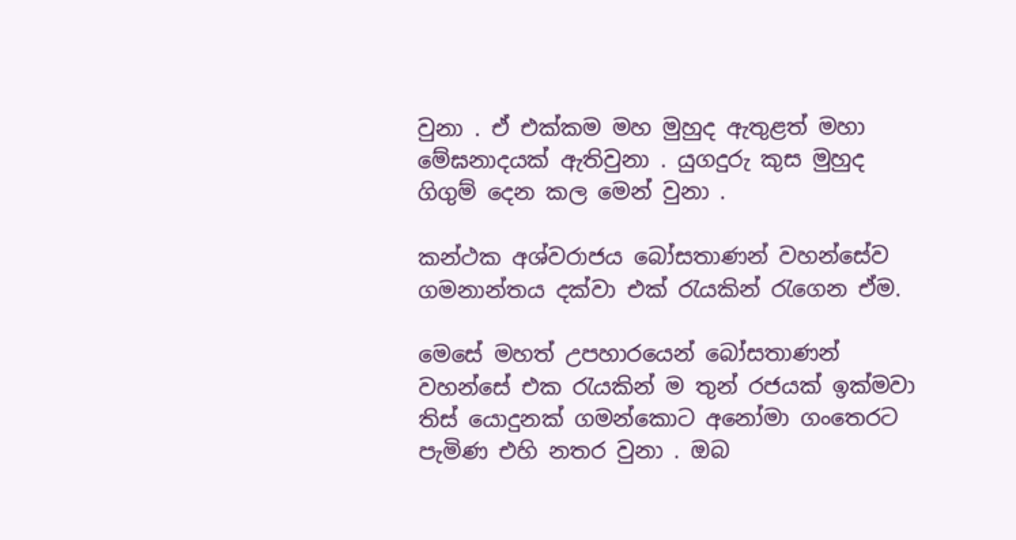වුනා . ඒ එක්කම මහ මුහුද ඇතුළත් මහා මේඝනාදයක් ඇතිවුනා . යුගදුරු කුස මුහුද ගිගුම් දෙන කල මෙන් වුනා .

කන්ථක අශ්වරාජය බෝසතාණන් වහන්සේව ගමනාන්තය දක්වා එක් රැයකින් රැගෙන ඒම.

මෙසේ මහත් උපහාරයෙන් බෝසතාණන් වහන්සේ එක රැයකින් ම තුන් රජයක් ඉක්මවා තිස් යොදුනක් ගමන්කොට අනෝමා ගංතෙරට පැමිණ එහි නතර වුනා . ඔබ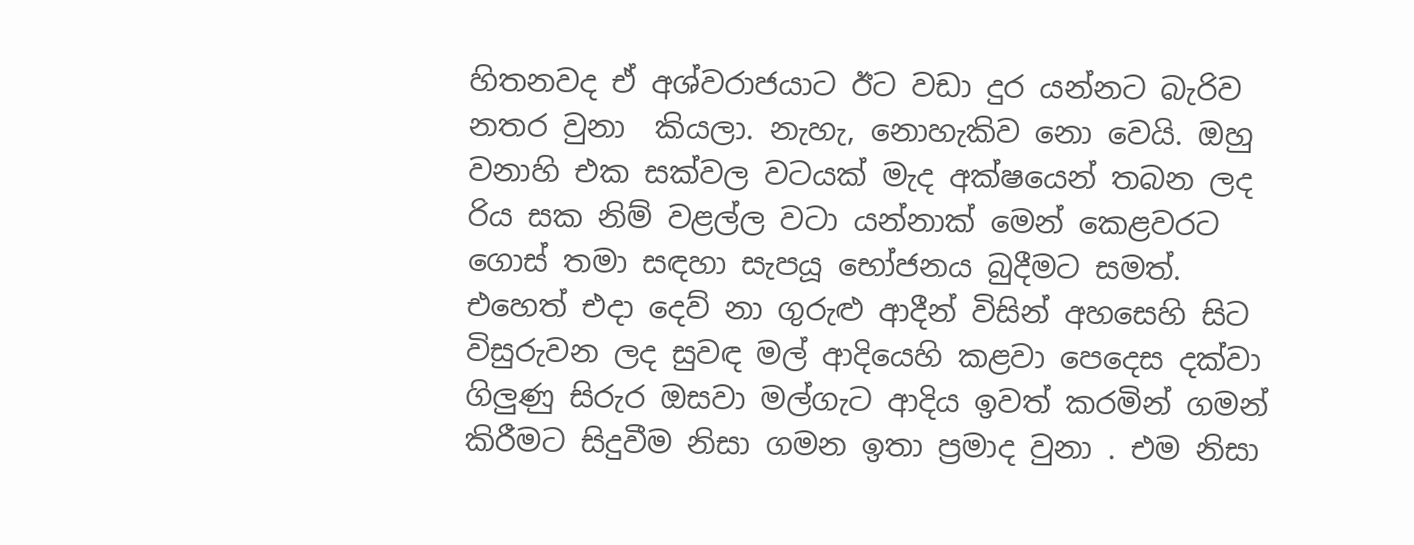හිතනවද ඒ අශ්වරාජයාට ඊට වඩා දුර යන්නට බැරිව නතර වුනා  කියලා. නැහැ, නොහැකිව නො වෙයි. ඔහු වනාහි එක සක්වල වටයක් මැද අක්ෂයෙන් තබන ලද රිය සක නිම් වළල්ල වටා යන්නාක් මෙන් කෙළවරට ගොස් තමා සඳහා සැපයූ භෝජනය බුදීමට සමත්. එහෙත් එදා දෙව් නා ගුරුළු ආදීන් විසින් අහසෙහි සිට විසුරුවන ලද සුවඳ මල් ආදියෙහි කළවා පෙදෙස දක්වා ගිලුණු සිරුර ඔසවා මල්ගැට ආදිය ඉවත් කරමින් ගමන් කිරීමට සිදුවීම නිසා ගමන ඉතා ප්‍රමාද වුනා . එම නිසා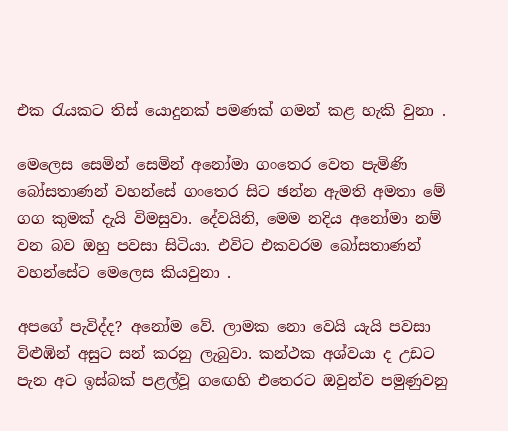එක රැයකට තිස් යොදුනක් පමණක් ගමන් කළ හැකි වුනා .

මෙලෙස සෙමින් සෙමින් අනෝමා ගංතෙර වෙත පැමිණි බෝසතාණන් වහන්සේ ගංතෙර සිට ඡන්න ඇමති අමතා මේ ගග කුමක් දැයි විමසුවා. දේවයිනි, මෙම නදිය අනෝමා නම් වන බව ඔහු පවසා සිටියා. එවිට එකවරම බෝසතාණන් වහන්සේට මෙලෙස කියවුනා .

අපගේ පැවිද්ද? අනෝම වේ. ලාමක නො වෙයි යැයි පවසා විළුඹින් අසුට සන් කරනු ලැබුවා. කන්ථක අශ්වයා ද උඩට පැන අට ඉස්බක් පළල්වූ ගඟෙහි එතෙරට ඔවුන්ව පමුණුවනු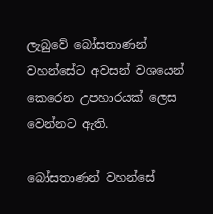ලැබුවේ බෝසතාණන් වහන්සේට අවසන් වශයෙන් කෙරෙන උපහාරයක් ලෙස වෙන්නට ඇති.

බෝසතාණන් වහන්සේ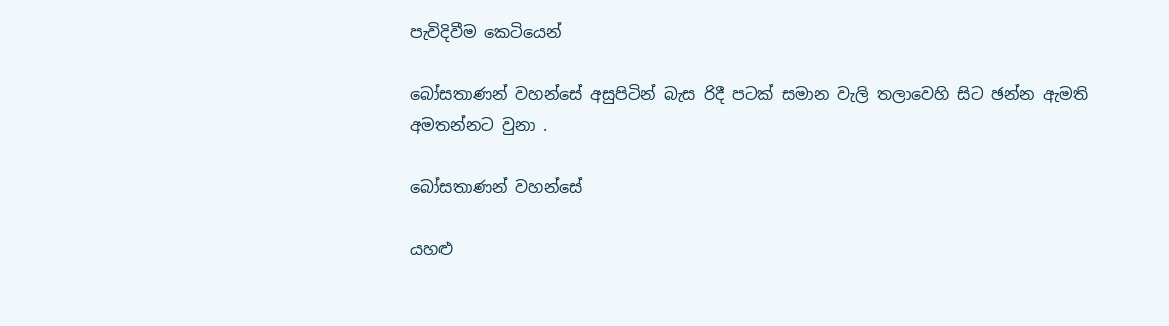පැවිදිවීම කෙටියෙන්

බෝසතාණන් වහන්සේ අසුපිටින් බැස රිදී පටක් සමාන වැලි තලාවෙහි සිට ඡන්න ඇමති අමතන්නට වුනා .

බෝසතාණන් වහන්සේ

යහළු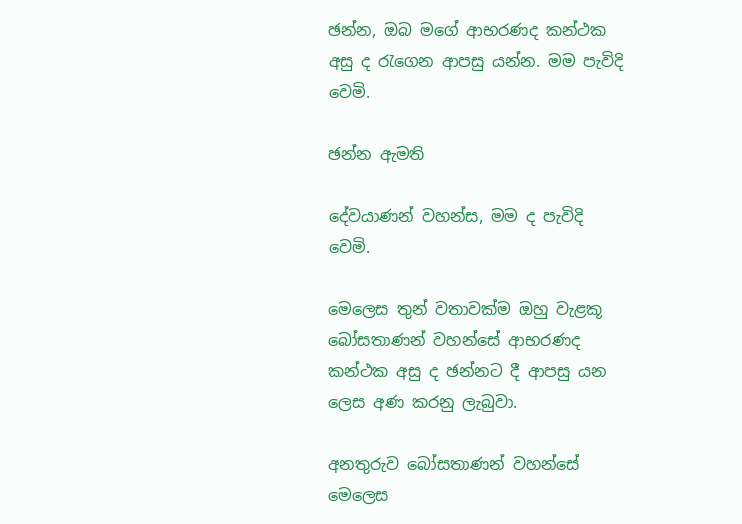ඡන්න, ඔබ මගේ ආභරණද කන්ථක අසු ද රැගෙන ආපසු යන්න. මම පැවිදි වෙමි.

ඡන්න ඇමති

දේවයාණන් වහන්ස, මම ද පැවිදි වෙමි.

මෙලෙස තුන් වතාවක්ම ඔහු වැළකූ බෝසතාණන් වහන්සේ ආභරණද කන්ථක අසු ද ඡන්නට දී ආපසු යන ලෙස අණ කරනු ලැබුවා.

අනතුරුව බෝසතාණන් වහන්සේ මෙලෙස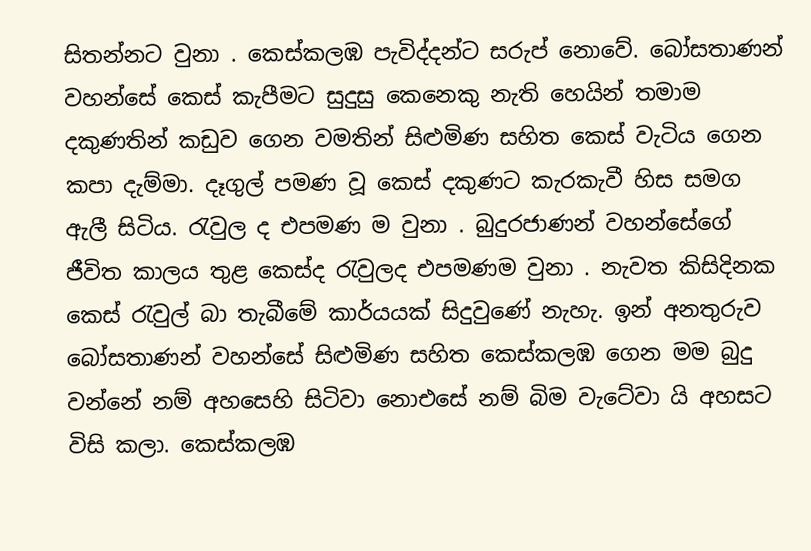සිතන්නට වුනා . කෙස්කලඹ පැවිද්දන්ට සරුප් නොවේ. බෝසතාණන් වහන්සේ කෙස් කැපීමට සුදුසු කෙනෙකු නැති හෙයින් තමාම දකුණතින් කඩුව ගෙන වමතින් සිළුමිණ සහිත කෙස් වැටිය ගෙන කපා දැම්මා. දෑගුල් පමණ වූ කෙස් දකුණට කැරකැවී හිස සමග ඇලී සිටිය. රැවුල ද එපමණ ම වුනා . බුදුරජාණන් වහන්සේගේ ජීවිත කාලය තුළ කෙස්ද රැවුලද එපමණම වුනා . නැවත කිසිදිනක කෙස් රැවුල් බා තැබීමේ කාර්යයක් සිදුවුණේ නැහැ. ඉන් අනතුරුව බෝසතාණන් වහන්සේ සිළුමිණ සහිත කෙස්කලඹ ගෙන මම බුදු වන්නේ නම් අහසෙහි සිටිවා නොඑසේ නම් බිම වැටේවා යි අහසට විසි කලා. කෙස්කලඹ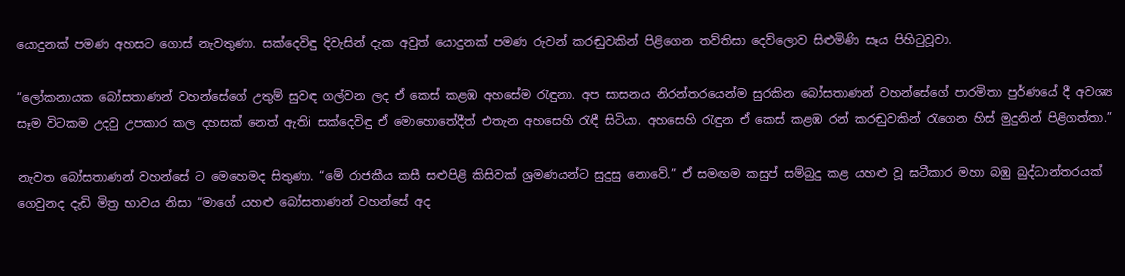යොදුනක් පමණ අහසට ගොස් නැවතුණා. සක්දෙවිඳු දිවැසින් දැක අවුත් යොදුනක් පමණ රුවන් කරඬුවකින් පිළිගෙන තව්තිසා දෙව්ලොව සිළුමිණි සෑය පිහිටුවූවා.

“ලෝකනායක බෝසතාණන් වහන්සේගේ උතුම් සුවඳ ගල්වන ලද ඒ කෙස් කළඹ අහසේම රැඳුනා. අප සාසනය නිරන්තරයෙන්ම සුරකින බෝසතාණන් වහන්සේගේ පාරමිතා පුර්ණයේ දී අවශ්‍ය සෑම විටකම උදවු උපකාර කල දහසක් නෙත් ඇතිi සක්දෙවිඳු ඒ මොහොතේදීත් එතැන අහසෙහි රැඳී සිටියා. අහසෙහි රැඳුන ඒ කෙස් කළඹ රන් කරඬුවකින් රැගෙන හිස් මුදුනින් පිළිගත්තා.”

නැවත බෝසතාණන් වහන්සේ ට මෙහෙමද සිතුණා. “මේ රාජකීය කසී සළුපිළි කිසිවක් ශ්‍රමණයන්ට සුදුසු නොවේ.” ඒ සමඟම කසුප් සම්බුදු කළ යහළු වූ ඝටීකාර මහා බඹු බුද්ධාන්තරයක් ගෙවුනද දැඩි මිත්‍ර භාවය නිසා “මාගේ යහළු බෝසතාණන් වහන්සේ අද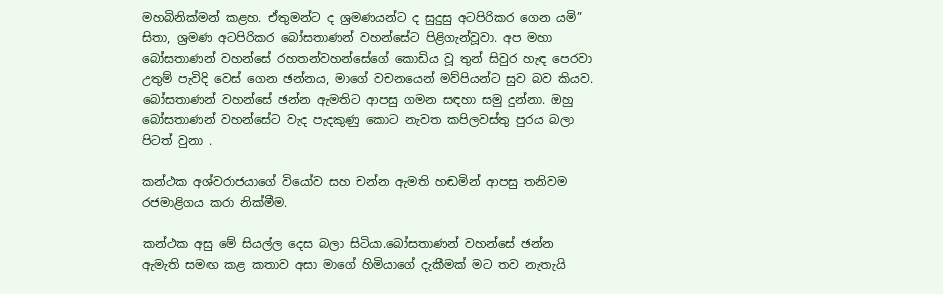මහබිනික්මන් කළහ. ඒතුමන්ට ද ශ්‍රමණයන්ට ද සුදුසු අටපිරිකර ගෙන යමි” සිතා, ශ්‍රමණ අටපිරිකර බෝසතාණන් වහන්සේට පිළිගැන්වූවා. අප මහා බෝසතාණන් වහන්සේ රහතන්වහන්සේගේ කොඩිය වූ තුන් සිවුර හැඳ පෙරවා උතුම් පැවිදි වෙස් ගෙන ඡන්නය, මාගේ වචනයෙන් මව්පියන්ට සුව බව කියව. බෝසතාණන් වහන්සේ ඡන්න ඇමතිට ආපසු ගමන සඳහා සමු දුන්නා. ඔහු බෝසතාණන් වහන්සේට වැද පැදකුණු කොට නැවත කපිලවස්තු පුරය බලා පිටත් වුනා .

කන්ථක අශ්වරාජයාගේ වියෝව සහ චන්න ඇමති හඬමින් ආපසු තනිවම රජමාළිගය කරා නික්මීම.

කන්ථක අසු මේ සියල්ල දෙස බලා සිටියා.බෝසතාණන් වහන්සේ ඡන්න ඇමැති සමඟ කළ කතාව අසා මාගේ හිමියාගේ දැකීමක් මට තව නැතැයි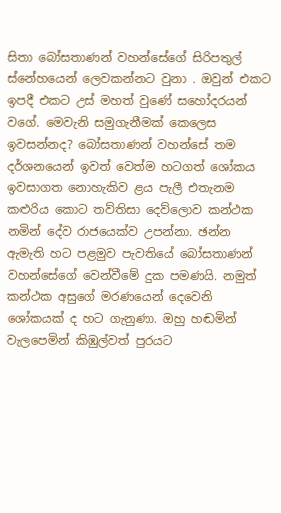සිතා බෝසතාණන් වහන්සේගේ සිරිපතුල් ස්නේහයෙන් ලෙවකන්නට වුනා . ඔවුන් එකට ඉපදී එකට උස් මහත් වුණේ සහෝදරයන් වගේ. මෙවැනි සමුගැනීමක් කෙලෙස ඉවසන්නද? බෝසතාණන් වහන්සේ තම දර්ශනයෙන් ඉවත් වෙත්ම හටගත් ශෝකය ඉවසාගත නොහැකිව ළය පැලී එතැනම කළුරිය කොට තව්තිසා දෙව්ලොව කන්ථක නමින් දේව රාජයෙක්ව උපන්නා. ඡන්න ඇමැති හට පළමුව පැවතියේ බෝසතාණන් වහන්සේගේ වෙන්වීමේ දුක පමණයි. නමුත් කන්ථක අසුගේ මරණයෙන් දෙවෙනි ශෝකයක් ද හට ගැනුණා. ඔහු හඬමින් වැලපෙමින් කිඹුල්වත් පුරයට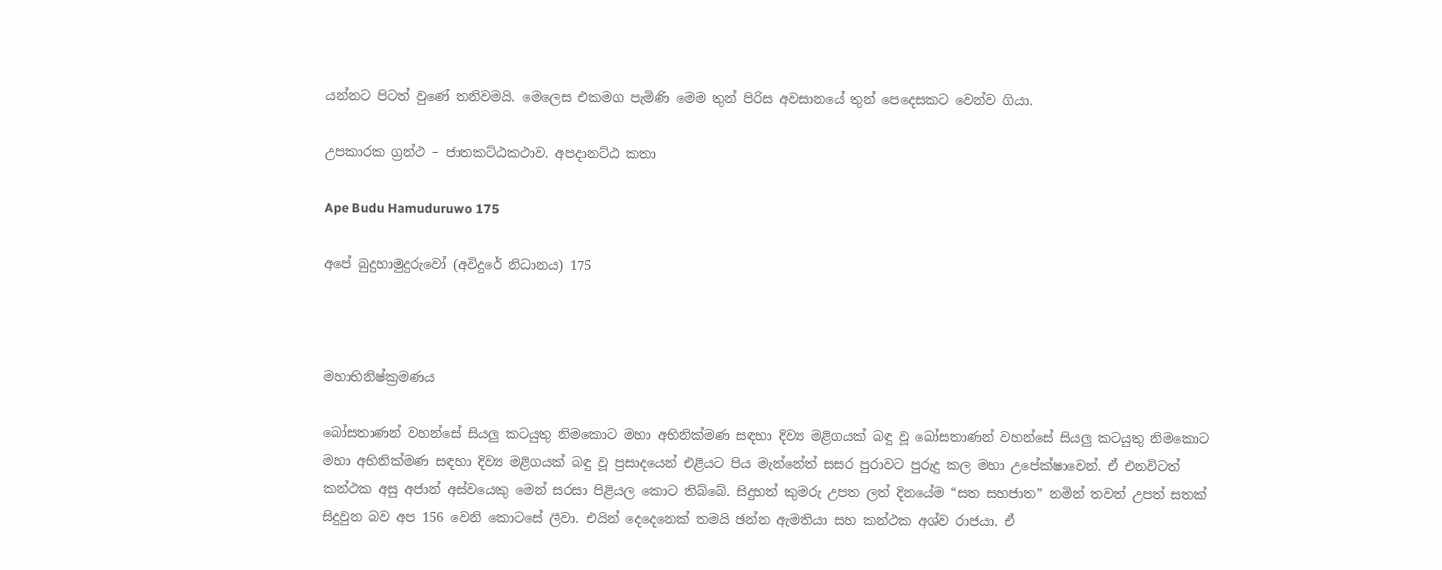යන්නට පිටත් වුණේ තනිවමයි. මෙලෙස එකමග පැමිණි මෙම තුන් පිරිස අවසානයේ තුන් පෙදෙසකට වෙන්ව ගියා.

උපකාරක ග්‍රන්ථ – ජාතකට්ඨකථාව. අපදානට්ඨ කතා

Ape Budu Hamuduruwo 175

අපේ බුදුහාමුදුරුවෝ (අවිදුරේ නිධානය) 175



මහාභිනිෂ්ක්‍රමණය

බෝසතාණන් වහන්සේ සියලු කටයුතු නිමකොට මහා අභිනික්මණ සඳහා දිව්‍ය මළිගයක් බඳු වූ බෝසතාණන් වහන්සේ සියලු කටයුතු නිමකොට මහා අභිනික්මණ සඳහා දිව්‍ය මළිගයක් බඳු වූ ප්‍රසාදයෙන් එළියට පිය මැන්නේත් සසර පුරාවට පුරුදු කල මහා උපේක්ෂාවෙන්. ඒ එනවිටත් කන්ථක අසු අජාන් අස්වයෙකු මෙන් සරසා පිළියල කොට තිබ්බේ. සිදුහත් කුමරු උපත ලත් දිනයේම “සත සහජාත” නමින් තවත් උපත් සතක් සිදුවුන බව අප 156 වෙනි කොටසේ ලීවා. එයින් දෙදෙනෙක් තමයි ඡන්න ඇමතියා සහ කන්ථක අශ්ව රාජයා. ඒ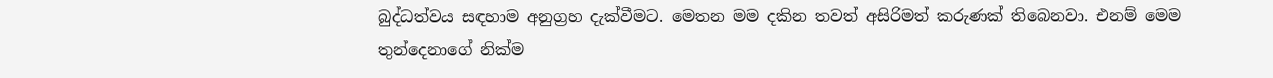බුද්ධත්වය සඳහාම අනුග්‍රහ දැක්වීමට. මෙතන මම දකින තවත් අසිරිමත් කරුණක් තිබෙනවා. එනම් මෙම තුන්දෙනාගේ නික්ම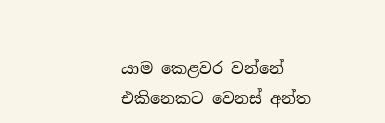යාම කෙළවර වන්නේ එකිනෙකට වෙනස් අන්ත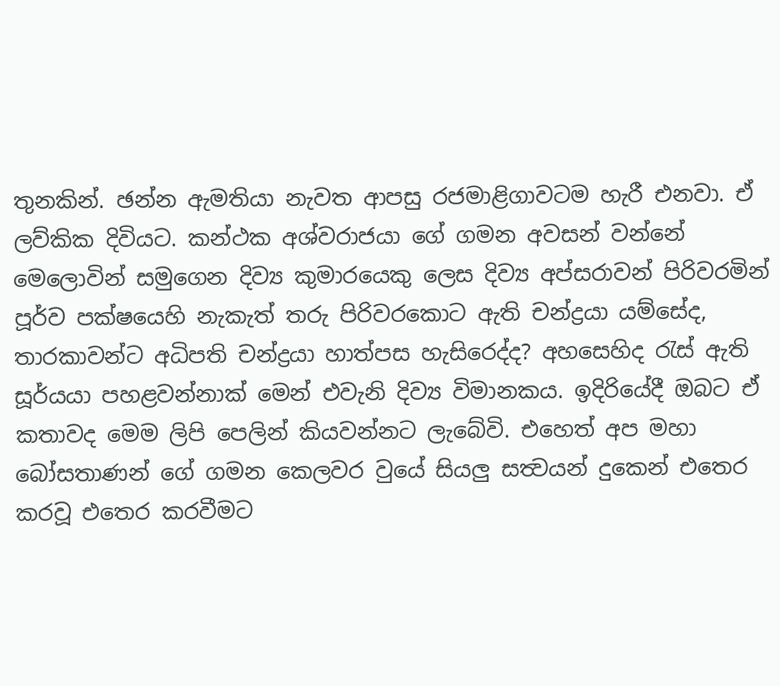තුනකින්. ඡන්න ඇමතියා නැවත ආපසු රජමාළිගාවටම හැරී එනවා. ඒ ලව්කික දිවියට. කන්ථක අශ්වරාජයා ගේ ගමන අවසන් වන්නේ මෙලොවින් සමුගෙන දිව්‍ය කුමාරයෙකු ලෙස දිව්‍ය අප්සරාවන් පිරිවරමින් පූර්ව පක්ෂයෙහි නැකැත් තරු පිරිවරකොට ඇති චන්ද්‍රයා යම්සේද, තාරකාවන්ට අධිපති චන්ද්‍රයා හාත්පස හැසිරෙද්ද? අහසෙහිද රැස් ඇති සූර්යයා පහළවන්නාක් මෙන් එවැනි දිව්‍ය විමානකය. ඉදිරියේදී ඔබට ඒ කතාවද මෙම ලිපි පෙලින් කියවන්නට ලැබේවි. එහෙත් අප මහා බෝසතාණන් ගේ ගමන කෙලවර වුයේ සියලු සත්‍වයන් දුකෙන් එතෙර කරවූ එතෙර කරවීමට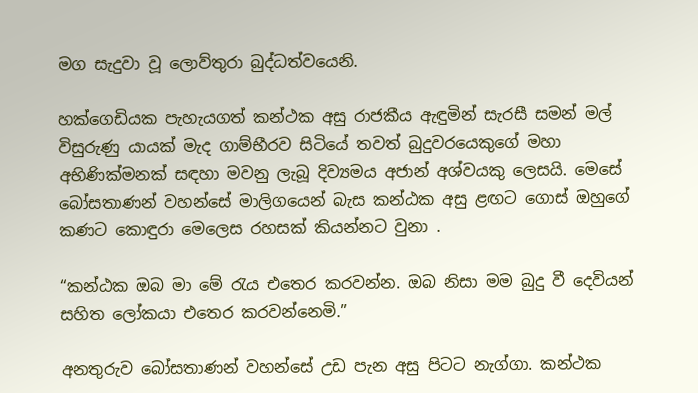මග සැදුවා වූ ලොව්තුරා බුද්ධත්වයෙනි.

හක්ගෙඩියක පැහැයගත් කන්ථක අසු රාජකීය ඇඳුමින් සැරසී සමන් මල් විසුරුණු යායක් මැද ගාම්භීරව සිටියේ තවත් බුදුවරයෙකුගේ මහා අභිණික්මනක් සඳහා මවනු ලැබූ දිව්‍යමය අජාන් අශ්වයකු ලෙසයි. මෙසේ බෝසතාණන් වහන්සේ මාලිගයෙන් බැස කන්ඨක අසු ළඟට ගොස් ඔහුගේ කණට කොඳුරා මෙලෙස රහසක් කියන්නට වුනා .

“කන්ඨක ඔබ මා මේ රැය එතෙර කරවන්න. ඔබ නිසා මම බුදු වී දෙවියන් සහිත ලෝකයා එතෙර කරවන්නෙමි.”

අනතුරුව බෝසතාණන් වහන්සේ උඩ පැන අසු පිටට නැග්ගා. කන්ථක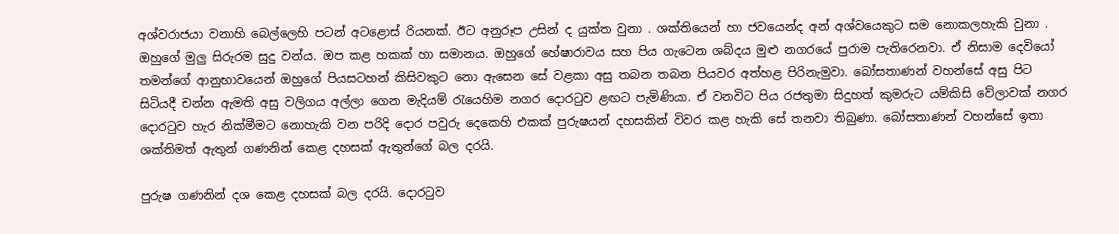අශ්වරාජයා වනාහි බෙල්ලෙහි පටන් අටළොස් රියනක්. ඊට අනුරූප උසින් ද යුක්ත වුනා . ශක්තියෙන් හා ජවයෙන්ද අන් අශ්වයෙකුට සම නොකලහැකි වුනා . ඔහුගේ මුලු සිරුරම සුදු වන්ය. ඔප කළ හකක් හා සමානය. ඔහුගේ හේෂාරාවය සහ පිය ගැටෙන ශබ්දය මුළු නගරයේ පුරාම පැතිරෙනවා. ඒ නිසාම දෙවියෝ තමන්ගේ ආනුභාවයෙන් ඔහුගේ පියසටහන් කිසිවකුට නො ඇසෙන සේ වළකා අසු තබන තබන පියවර අත්හළ පිරිනැමුවා. බෝසතාණන් වහන්සේ අසු පිට සිටියදී චන්න ඇමති අසු වලිගය අල්ලා ගෙන මැදියම් රැයෙහිම නගර දොරටුව ළඟට පැමිණියා. ඒ වනවිට පිය රජතුමා සිදුහත් කුමරුට යම්කිසි වේලාවක් නගර දොරටුව හැර නික්මීමට නොහැකි වන පරිදි දොර පවුරු දෙකෙහි එකක් පුරුෂයන් දහසකින් විවර කළ හැකි සේ තනවා තිබුණා. බෝසතාණන් වහන්සේ ඉතා ශක්තිමත් ඇතුන් ගණනින් කෙළ දහසක් ඇතුන්ගේ බල දරයි.

පුරුෂ ගණනින් දශ කෙළ දහසක් බල දරයි. දොරටුව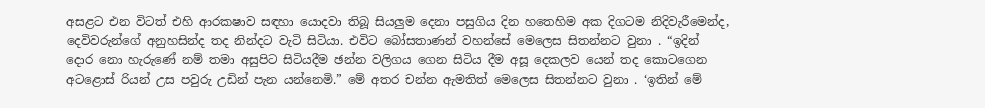අසළට එන විටත් එහි ආරකෂාව සඳහා යොදවා තිබූ සියලුම දෙනා පසුගිය දින හතෙහිම අක දිගටම නිදිවැරීමෙන්ද, දෙවිවරුන්ගේ අනුහසින්ද තද නින්දට වැටි සිටියා. එවිට බෝසතාණන් වහන්සේ මෙලෙස සිතන්නට වුනා . “ඉදින් දොර නො හැරුණේ නම් තමා අසුපිට සිටියදීම ඡන්න වලිගය ගෙන සිටිය දීම අසූ දෙකලව යෙන් තද කොටගෙන අටළොස් රියන් උස පවුරු උඩින් පැන යන්නෙමි.” මේ අතර චන්න ඇමතිත් මෙලෙස සිතන්නට වුනා . ‘ඉතින් මේ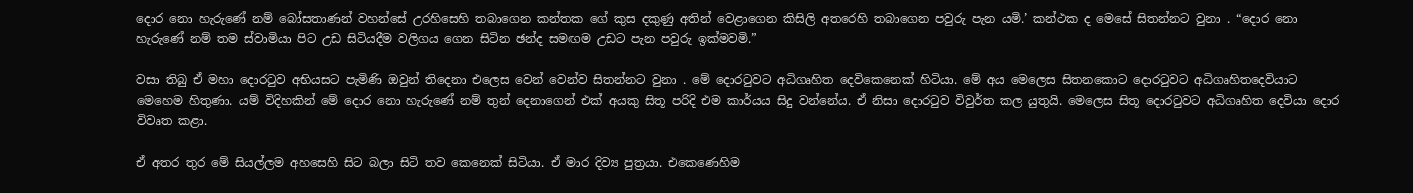දොර නො හැරුණේ නම් බෝසතාණන් වහන්සේ උරහිසෙහි තබාගෙන කන්තක ගේ කුස දකුණු අතින් වෙළාගෙන කිසිලි අතරෙහි තබාගෙන පවුරු පැන යමි.’ කන්ථක ද මෙසේ සිතන්නට වුනා . “දොර නො හැරුණේ නම් තම ස්වාමියා පිට උඩ සිටියදීම වලිගය ගෙන සිටින ඡන්ද සමඟම උඩට පැන පවුරු ඉක්මවමි.”

වසා තිබු ඒ මහා දොරටුව අභියසට පැමිණි ඔවුන් තිදෙනා එලෙස වෙන් වෙන්ව සිතන්නට වුනා . මේ දොරටුවට අධිගෘහිත දෙවිකෙනෙක් හිටියා. මේ අය මෙලෙස සිතනකොට දොරටුවට අධිගෘහිතදෙවියාට මෙහෙම හිතුණා. යම් විදිහකින් මේ දොර නො හැරුණේ නම් තුන් දෙනාගෙන් එක් අයකු සිතූ පරිදි එම කාර්යය සිදු වන්නේය. ඒ නිසා දොරටුව විවුර්ත කල යුතුයි. මෙලෙස සිතූ දොරටුවට අධිගෘහිත දෙවියා දොර විවෘත කළා.

ඒ අතර තුර මේ සියල්ලම අහසෙහි සිට බලා සිටි තව කෙනෙක් සිටියා. ඒ මාර දිව්‍ය පුත්‍රයා. එකෙණෙහිම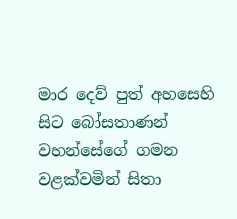මාර දෙව් පුත් අහසෙහි සිට බෝසතාණන් වහන්සේගේ ගමන වළක්වමින් සිතා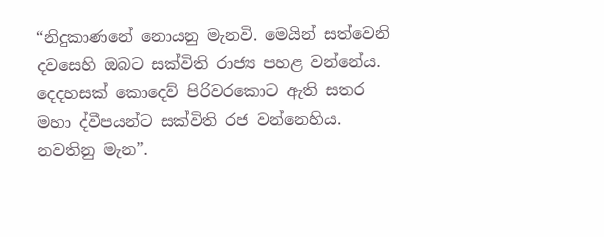“නිදුකාණනේ නොයනු මැනවි. මෙයින් සත්වෙනි දවසෙහි ඔබට සක්විති රාජ්‍ය පහළ වන්නේය. දෙදහසක් කොදෙව් පිරිවරකොට ඇති සතර මහා ද්වීපයන්ට සක්විති රජ වන්නෙහිය. නවතිනු මැන”.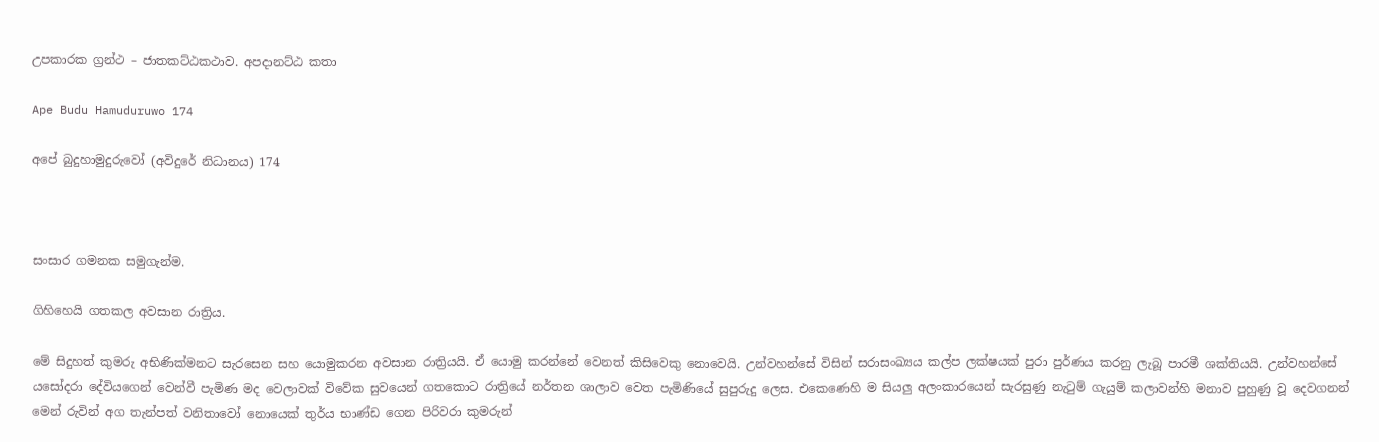උපකාරක ග්‍රන්ථ – ජාතකට්ඨකථාව. අපදානට්ඨ කතා

Ape Budu Hamuduruwo 174

අපේ බුදුහාමුදුරුවෝ (අවිදුරේ නිධානය) 174



සංසාර ගමනක සමුගැන්ම.

ගිහිහෙයි ගතකල අවසාන රාත්‍රිය.

මේ සිදුහත් කුමරු අභිණික්මනට සැරසෙන සහ යොමුකරන අවසාන රාත්‍රියයි. ඒ යොමු කරන්නේ වෙනත් කිසිවෙකු නොවෙයි. උන්වහන්සේ විසින් සරාසංඛ්‍යය කල්ප ලක්ෂයක් පුරා පුර්ණය කරනු ලැබූ පාරමී ශක්තියයි. උන්වහන්සේ යසෝදරා දේවියගෙන් වෙන්වී පැමිණ මද වෙලාවක් විවේක සුවයෙන් ගතකොට රාත්‍රියේ නර්තන ශාලාව වෙත පැමිණියේ සුපුරුදු ලෙස. එකෙණෙහි ම සියලු අලංකාරයෙන් සැරසුණු නැටුම් ගැයුම් කලාවන්හි මනාව පුහුණු වූ දෙවගනන් මෙන් රුවින් අග තැන්පත් වනිතාවෝ නොයෙක් තුර්ය භාණ්ඩ ගෙන පිරිවරා කුමරුන්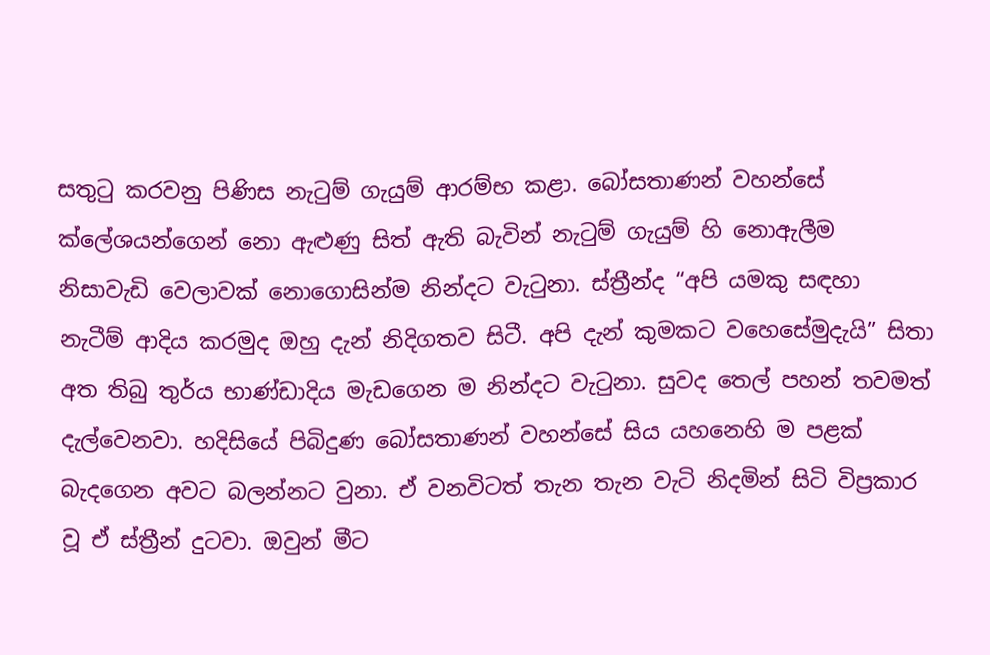සතුටු කරවනු පිණිස නැටුම් ගැයුම් ආරම්භ කළා. බෝසතාණන් වහන්සේ ක්ලේශයන්ගෙන් නො ඇළුණු සිත් ඇති බැවින් නැටුම් ගැයුම් හි නොඇලීම නිසාවැඩි වෙලාවක් නොගොසින්ම නින්දට වැටුනා. ස්ත්‍රීන්ද “අපි යමකු සඳහා නැටීම් ආදිය කරමුද ඔහු දැන් නිදිගතව සිටී. අපි දැන් කුමකට වහෙසේමුදැයි” සිතා අත තිබු තුර්ය භාණ්ඩාදිය මැඩගෙන ම නින්දට වැටුනා. සුවද තෙල් පහන් තවමත් දැල්වෙනවා. හදිසියේ පිබිදුණ බෝසතාණන් වහන්සේ සිය යහනෙහි ම පළක් බැදගෙන අවට බලන්නට වුනා. ඒ වනවිටත් තැන තැන වැටි නිදමින් සිටි විප්‍රකාර වූ ඒ ස්ත්‍රීන් දුටවා. ඔවුන් මීට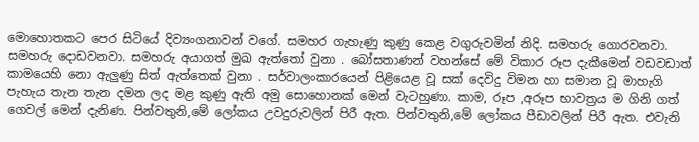මොහොතකට පෙර සිටියේ දිව්‍යංගනාවන් වගේ. සමහර ගැහැණු කුණු කෙළ වගුරුවමින් නිදි. සමහරු ගොරවනවා. සමහරු දොඩවනවා. සමහරු අයාගත් මුඛ ඇත්තෝ වුනා . බෝසතාණන් වහන්සේ මේ විකාර රූප දැකීමෙන් වඩවඩාත් කාමයෙහි නො ඇලුණු සිත් ඇත්තෙක් වුනා . සර්වාලංකාරයෙන් පිළියෙළ වූ සක් දෙවිදු විමන හා සමාන වූ මාහැගි පැහැය තැන තැන දමන ලද මළ කුණු ඇති අමු සොහොනක් මෙන් වැටහුණා. කාම, රූප ,අරූප භාවත්‍රය ම ගිනි ගත් ගෙවල් මෙන් දැනිණ. පින්වතුනි,මේ ලෝකය උවදුරුවලින් පිරී ඇත. පින්වතුනි,මේ ලෝකය පීඩාවලින් පිරී ඇත. එවැනි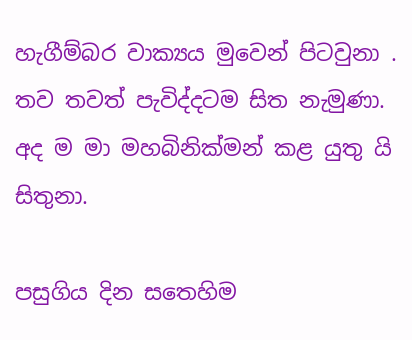හැගීම්බර වාක්‍යය මුවෙන් පිටවුනා . තව තවත් පැවිද්දටම සිත නැමුණා. අද ම මා මහබිනික්මන් කළ යුතු යි සිතුනා.

පසුගිය දින සතෙහිම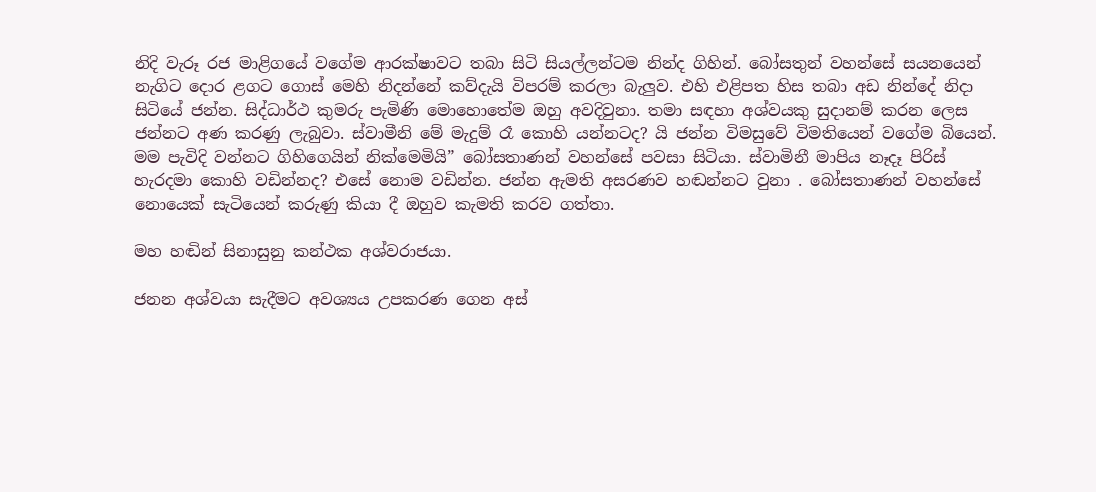නිදි වැරූ රජ මාළිගයේ වගේම ආරක්ෂාවට තබා සිටි සියල්ලන්ටම නින්ද ගිහින්. බෝසතුන් වහන්සේ සයනයෙන් නැගිට දොර ළගට ගොස් මෙහි නිදන්නේ කව්දැයි විපරම් කරලා බැලුව. එහි එළිපත හිස තබා අඩ නින්දේ නිදා සිටියේ ජන්න. සිද්ධාර්ථ කුමරු පැමිණි මොහොතේම ඔහු අවදිවුනා. තමා සඳහා අශ්වයකු සුදානම් කරන ලෙස ජන්නට අණ කරණු ලැබුවා. ස්වාමීනි මේ මැදුම් රෑ කොහි යන්නටද? යි ජන්න විමසුවේ විමතියෙන් වගේම බියෙන්. මම පැවිදි වන්නට ගිහිගෙයින් නික්මෙමියි” බෝසතාණන් වහන්සේ පවසා සිටියා. ස්වාමිනී මාපිය නෑදෑ පිරිස් හැරදමා කොහි වඩින්නද? එසේ නොම වඩින්න. ජන්න ඇමති අසරණව හඬන්නට වුනා . බෝසතාණන් වහන්සේ නොයෙක් සැටියෙන් කරුණු කියා දී ඔහුව කැමති කරව ගත්තා.

මහ හඬින් සිනාසුනු කන්ථක අශ්වරාජයා.

ජනන අශ්වයා සැදීමට අවශ්‍යය උපකරණ ගෙන අස්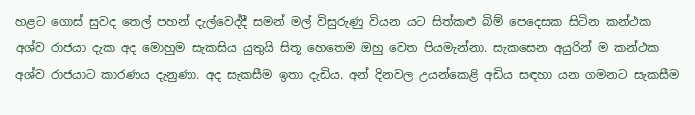හළට ගොස් සුවද තෙල් පහන් දැල්වෙද්දී සමන් මල් විසුරුණු වියන යට සිත්කළු බිම් පෙදෙසක සිටින කන්ථක අශ්ව රාජයා දැක අද මොහුම සැකසිය යුතුයි සිතූ හෙතෙම ඔහු වෙත පියමැන්නා. සැකසෙන අයුරින් ම කන්ථක අශ්ව රාජයාට කාරණය දැනුණා. අද සැකසීම ඉතා දැඩිය. අන් දිනවල උයන්කෙළි අඩිය සඳහා යන ගමනට සැකසීම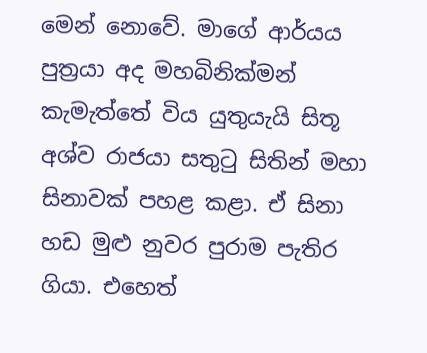මෙන් නොවේ. මාගේ ආර්යය පුත්‍රයා අද මහබිනික්මන් කැමැත්තේ විය යුතුයැයි සිතූ අශ්ව රාජයා සතුටු සිතින් මහා සිනාවක් පහළ කළා. ඒ සිනා හඩ මුළු නුවර පුරාම පැතිර ගියා. එහෙත්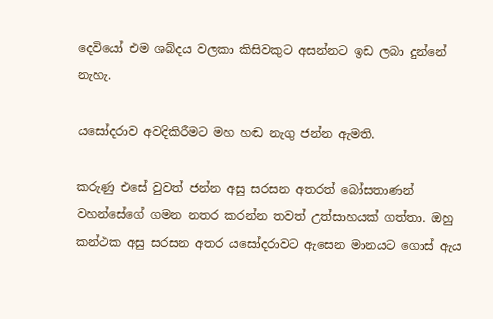දෙවියෝ එම ශබ්දය වලකා කිසිවකුට අසන්නට ඉඩ ලබා දුන්නේ නැහැ.

යසෝදරාව අවදිකිරීමට මහ හඬ නැගු ජන්න ඇමති.

කරුණු එසේ වුවත් ජන්න අසු සරසන අතරත් බෝසතාණන් වහන්සේගේ ගමන නතර කරන්න තවත් උත්සාහයක් ගත්තා. ඔහු කන්ථක අසු සරසන අතර යසෝදරාවට ඇසෙන මානයට ගොස් ඇය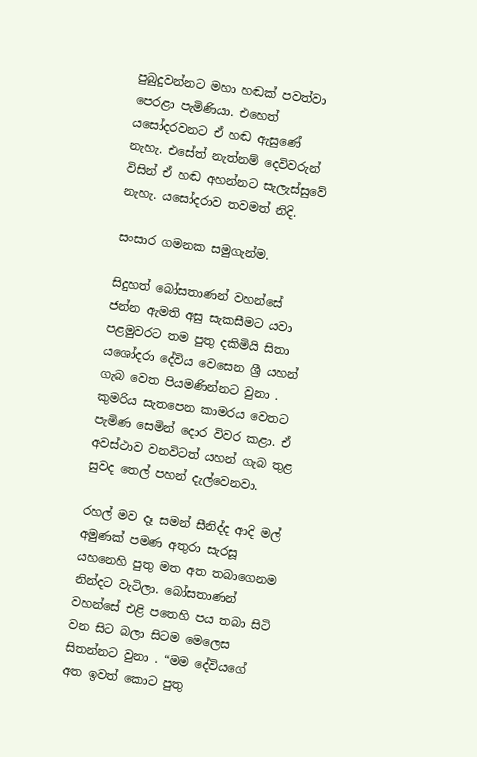පුබුදුවන්නට මහා හඬක් පවත්වා පෙරළා පැමිණියා. එහෙත් යසෝදරවනට ඒ හඬ ඇසුණේ නැහැ. එසේත් නැත්නම් දෙවිවරුන් විසින් ඒ හඬ අහන්නට සැලැස්සුවේ නැහැ. යසෝදරාව තවමත් නිදි.

සංසාර ගමනක සමුගැන්ම.

සිදුහත් බෝසතාණන් වහන්සේ ජන්න ඇමති අසු සැකසීමට යවා පළමුවරට තම පුතු දකිමියි සිතා යශෝදරා දේවිය වෙසෙන ශ්‍රී යහන් ගැබ වෙත පියමණින්නට වුනා . කුමරිය සැතපෙන කාමරය වෙතට පැමිණ සෙමින් දොර විවර කළා. ඒ අවස්ථාව වනවිටත් යහන් ගැබ තුළ සුවද තෙල් පහන් දැල්වෙනවා.

රහල් මව දෑ සමන් සීනිද්ද ආදි මල් අමුණක් පමණ අතුරා සැරසූ යහනෙහි පුතු මත අත තබාගෙනම නින්දට වැටිලා. බෝසතාණන් වහන්සේ එළි පතෙහි පය තබා සිටි වන සිට බලා සිටම මෙලෙස සිතන්නට වුනා . “මම දේවියගේ අත ඉවත් කොට පුතු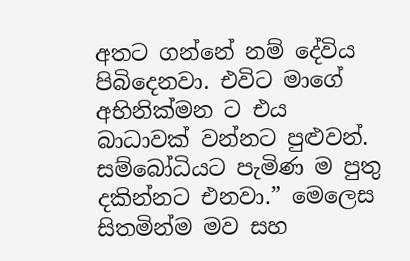අතට ගන්නේ නම් දේවිය පිබිදෙනවා. එවිට මාගේ අභිනික්මන ට එය බාධාවක් වන්නට පුළුවන්. සම්බෝධියට පැමිණ ම පුතු දකින්නට එනවා.” මෙලෙස සිතමින්ම මව සහ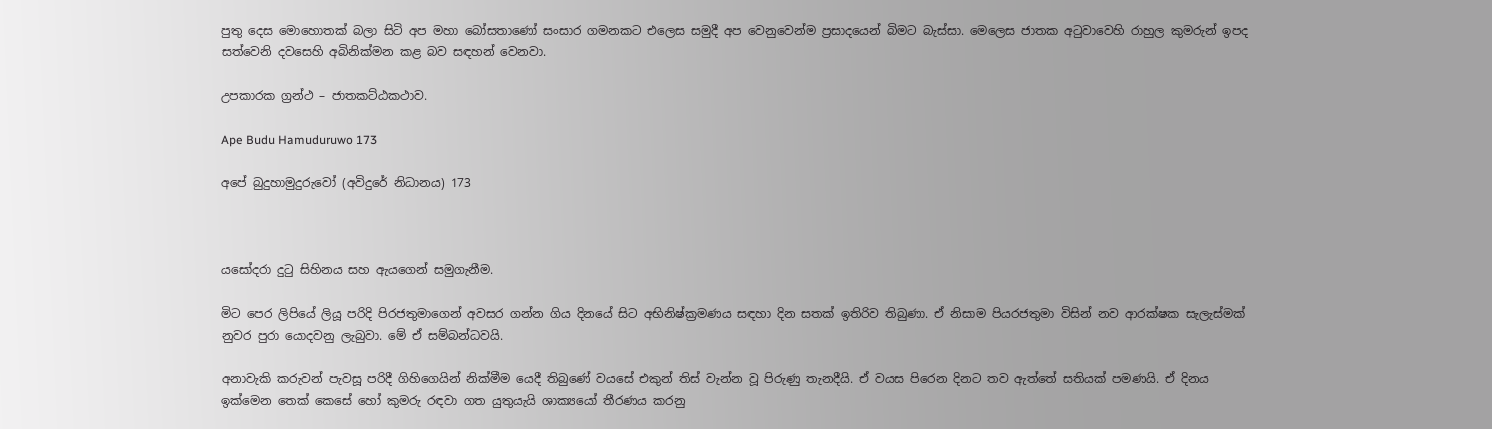පුතු දෙස මොහොතක් බලා සිටි අප මහා බෝසතාණෝ සංසාර ගමනකට එලෙස සමුදී අප වෙනුවෙන්ම ප්‍රසාදයෙන් බිමට බැස්සා. මෙලෙස ජාතක අටුවාවෙහි රාහුල කුමරුන් ඉපද සත්වෙනි දවසෙහි අබිනික්මන කළ බව සඳහන් වෙනවා.

උපකාරක ග්‍රන්ථ – ජාතකට්ඨකථාව.

Ape Budu Hamuduruwo 173

අපේ බුදුහාමුදුරුවෝ (අවිදුරේ නිධානය) 173



යසෝදරා දුටු සිහිනය සහ ඇයගෙන් සමුගැනීම.

මිට පෙර ලිපියේ ලියූ පරිදි පිරජතුමාගෙන් අවසර ගන්න ගිය දිනයේ සිට අභිනිෂ්ක්‍රමණය සඳහා දින සතක් ඉතිරිව තිබුණා. ඒ නිසාම පියරජතුමා විසින් නව ආරක්ෂක සැලැස්මක් නුවර පුරා යොදවනු ලැබුවා. මේ ඒ සම්බන්ධවයි.

අනාවැකි කරුවන් පැවසූ පරිදී ගිහිගෙයින් නික්මීම යෙදී තිබුණේ වයසේ එකුන් තිස් වැන්න වූ පිරුණු තැනදීයි. ඒ වයස පිරෙන දිනට තව ඇත්තේ සතියක් පමණයි. ඒ දිනය ඉක්මෙන තෙක් කෙසේ හෝ කුමරු රඳවා ගත යුතුයැයි ශාක්‍යයෝ තීරණය කරනු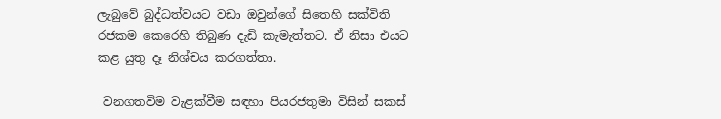ලැබුවේ බුද්ධත්වයට වඩා ඔවුන්ගේ සිතෙහි සක්විති රජකම කෙරෙහි තිබුණ දැඩි කැමැත්තට. ඒ නිසා එයට කළ යුතු දෑ නිශ්චය කරගත්තා.

 වනගතවිම වැළක්වීම සඳහා පියරජතුමා විසින් සකස්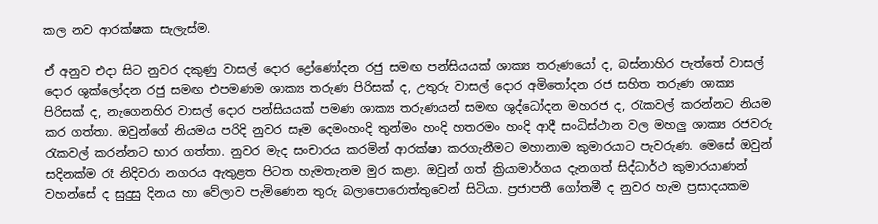කල නව ආරක්ෂක සැලැස්ම.

ඒ අනුව එදා සිට නුවර දකුණු වාසල් දොර ද්‍රෝණෝදන රජු සමඟ පන්සියයක් ශාක්‍ය තරුණයෝ ද, බස්නාහිර පැත්තේ වාසල් දොර ශුක්ලෝදන රජු සමඟ එපමණම ශාක්‍ය තරුණ පිරිසක් ද, උතුරු වාසල් දොර අමිතෝදන රජ සහිත තරුණ ශාක්‍ය පිරිසක් ද, නැගෙනහිර වාසල් දොර පන්සියයක් පමණ ශාක්‍ය තරුණයන් සමඟ ශුද්ධෝදන මහරජ ද, රැකවල් කරන්නට නියම කර ගත්තා. ඔවුන්ගේ නියමය පරිදි නුවර සෑම දෙමංහංදි තුන්මං හංදි හතරමං හංදි ආදී සංධිස්ථාන වල මහලු ශාක්‍ය රජවරු රැකවල් කරන්නට භාර ගත්තා. නුවර මැද සංචාරය කරමින් ආරක්ෂා කරගැනීමට මහානාම කුමාරයාට පැවරුණ. මෙසේ ඔවුන් සදිනක්ම රෑ නිදිවරා නගරය ඇතුළත පිටත හැමතැනම මුර කළා. ඔවුන් ගත් ක්‍රියාමාර්ගය දැනගත් සිද්ධාර්ථ කුමාරයාණන් වහන්සේ ද සුදුසු දිනය හා වේලාව පැමිණෙන තුරු බලාපොරොත්තුවෙන් සිටියා. ප්‍රජාපතී ගෝතමී ද නුවර හැම ප්‍රසාදයකම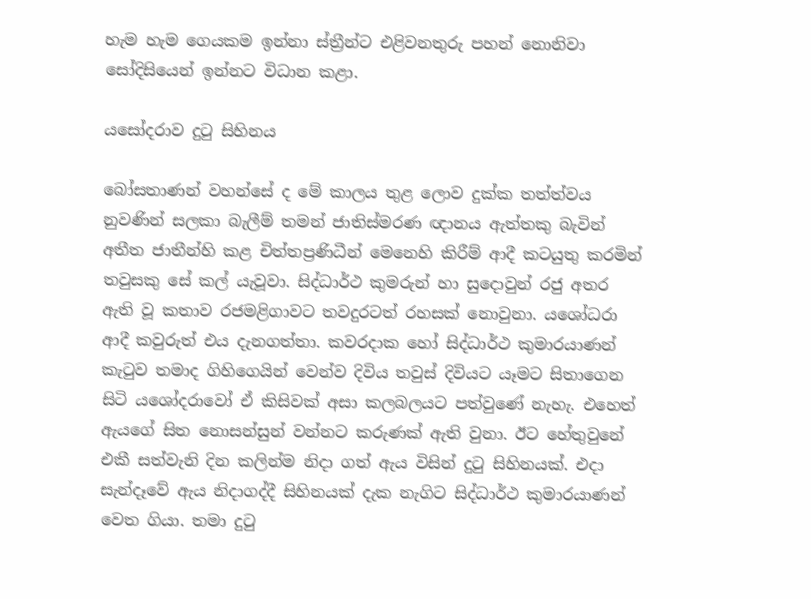හැම හැම ගෙයකම ඉන්නා ස්ත්‍රීන්ට එළිවනතුරු පහන් නොනිවා සෝදිසියෙන් ඉන්නට විධාන කළා.

යසෝදරාව දුටු සිහිනය

බෝසතාණන් වහන්සේ ද මේ කාලය තුළ ලොව දුක්ක තත්ත්වය නුවණින් සලකා බැලීම් තමන් ජාතිස්මරණ ඥානය ඇත්තකු බැවින් අතීත ජාතීන්හි කළ චිත්තප්‍රණිධීන් මෙනෙහි කිරීම් ආදී කටයුතු කරමින් තවුසකු සේ කල් යැවූවා. සිද්ධාර්ථ කුමරුන් හා සුදොවුන් රජු අතර ඇති වූ කතාව රජමළිගාවට තවදුරටත් රහසක් නොවුනා. යශෝධරා ආදී කවුරුත් එය දැනගත්තා. කවරදාක හෝ සිද්ධාර්ථ කුමාරයාණන් කැටුව තමාද ගිහිගෙයින් වෙන්ව දිවිය තවුස් දිවියට යෑමට සිතාගෙන සිටි යශෝදරාවෝ ඒ කිසිවක් අසා කලබලයට පත්වුණේ නැහැ. එහෙත් ඇයගේ සිත නොසන්සුන් වන්නට කරුණක් ඇති වුනා. ඊට හේතුවුනේ එකී සත්වැනි දින කලින්ම නිදා ගත් ඇය විසින් දුටු සිහිනයක්. එදා සැන්දෑවේ ඇය නිදාගද්දී සිහිනයක් දැක නැගිට සිද්ධාර්ථ කුමාරයාණන් වෙත ගියා. තමා දුටු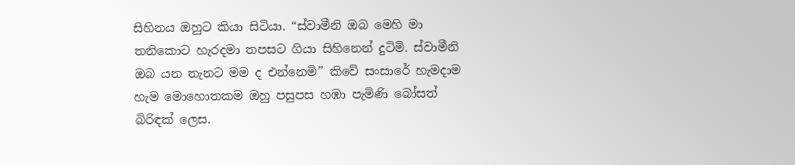සිහිනය ඔහුට කියා සිටියා. “ස්වාමීනි ඔබ මෙහි මා තනිකොට හැරදමා තපසට ගියා සිහිනෙන් දුටිමි. ස්වාමීනි ඔබ යන තැනට මම ද එන්නෙමි” කිවේ සංසාරේ හැමදාම හැම මොහොතකම ඔහු පසුපස හඹා පැමිණි බෝසත් බිරිඳක් ලෙස.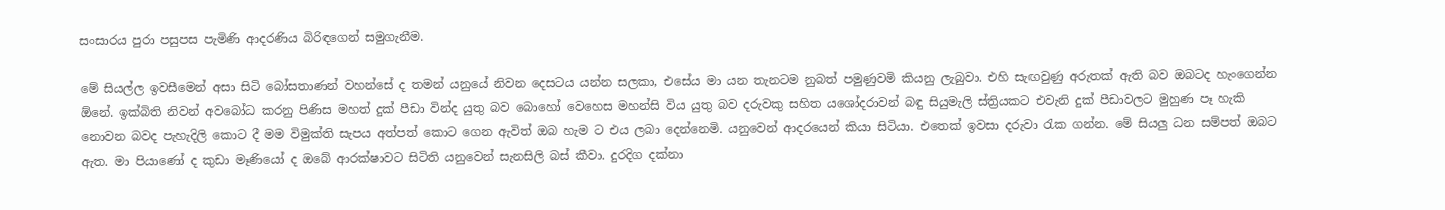සංසාරය පුරා පසුපස පැමිණි ආදරණිය බිරිඳගෙන් සමුගැනීම.

මේ සියල්ල ඉවසීමෙන් අසා සිටි බෝසතාණන් වහන්සේ ද තමන් යනුයේ නිවන දෙසටය යන්න සලකා, එසේය මා යන තැනටම නුබත් පමුණුවමි කියනු ලැබුවා. එහි සැඟවුණු අරුතක් ඇති බව ඔබටද හැංගෙන්න ඕනේ. ඉක්බිති නිවන් අවබෝධ කරනු පිණිස මහත් දුක් පීඩා වින්ද යුතු බව බොහෝ වෙහෙස මහන්සි විය යුතු බව දරුවකු සහිත යශෝදරාවන් බඳු සියුමැලි ස්ත්‍රියකට එවැනි දුක් පීඩාවලට මුහුණ පෑ හැකි නොවන බවද පැහැදිලි කොට දී මම විමුක්ති සැපය අත්පත් කොට ගෙන ඇවිත් ඔබ හැම ට එය ලබා දෙන්නෙමි. යනුවෙන් ආදරයෙන් කියා සිටියා. එතෙක් ඉවසා දරුවා රැක ගන්න. මේ සියලු ධන සම්පත් ඔබට ඇත. මා පියාණෝ ද කුඩා මෑණියෝ ද ඔබේ ආරක්ෂාවට සිටිති යනුවෙන් සැනසිලි බස් කීවා. දුරදිග දක්නා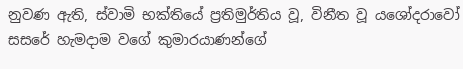නුවණ ඇති, ස්වාමි භක්තියේ ප්‍රතිමුර්තිය වූ, විනීත වූ යශෝදරාවෝ සසරේ හැමදාම වගේ කුමාරයාණන්ගේ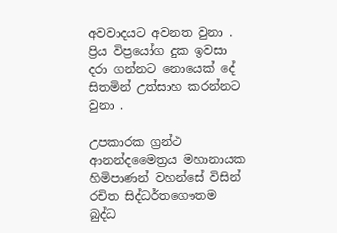අවවාදයට අවනත වුනා . ප්‍රිය විප්‍රයෝග දුක ඉවසා දරා ගන්නට නොයෙක් දේ සිතමින් උත්සාහ කරන්නට වුනා .

උපකාරක ග්‍රන්ථ ආනන්දමෛත්‍රය මහානායක හිමිපාණන් වහන්සේ විසින් රචිත සිද්ධර්තගෞතම බුද්ධ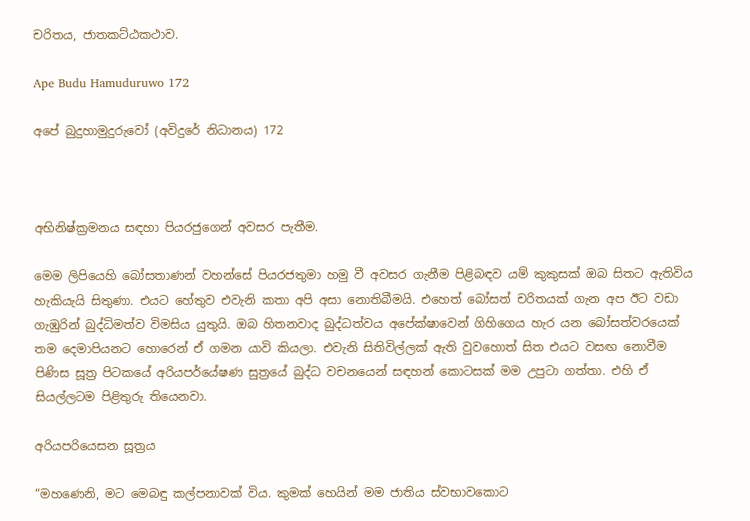චරිතය, ජාතකට්ඨකථාව.

Ape Budu Hamuduruwo 172

අපේ බුදුහාමුදුරුවෝ (අවිදුරේ නිධානය) 172



අභිනිෂ්ක්‍රමනය සඳහා පියරජුගෙන් අවසර පැතීම.

මෙම ලිපියෙහි බෝසතාණන් වහන්සේ පියරජතුමා හමු වී අවසර ගැනීම පිළිබඳව යම් කුකුසක් ඔබ සිතට ඇතිවිය හැකියැයි සිතුණා. එයට හේතුව එවැනි කතා අපි අසා නොතිබීමයි. එහෙත් බෝසත් චරිතයක් ගැන අප ඊට වඩා ගැඹුරින් බුද්ධිමත්ව විමසිය යුතුයි. ඔබ හිතනවාද බුද්ධත්වය අපේක්ෂාවෙන් ගිහිගෙය හැර යන බෝසත්වරයෙක් තම දෙමාපියනට හොරෙන් ඒ ගමන යාවි කියලා. එවැනි සිතිවිල්ලක් ඇති වුවහොත් සිත එයට වසඟ නොවීම පිණිස සූත්‍ර පිටකයේ අරියපර්යේෂණ සුත්‍රයේ බුද්ධ වචනයෙන් සඳහන් කොටසක් මම උපුටා ගත්තා. එහි ඒ සියල්ලටම පිළිතුරු තියෙනවා.

අරියපරියෙසන සූත්‍රය

“මහණෙනි, මට මෙබඳු කල්පනාවක් විය. කුමක් හෙයින් මම ජාතිය ස්වභාවකොට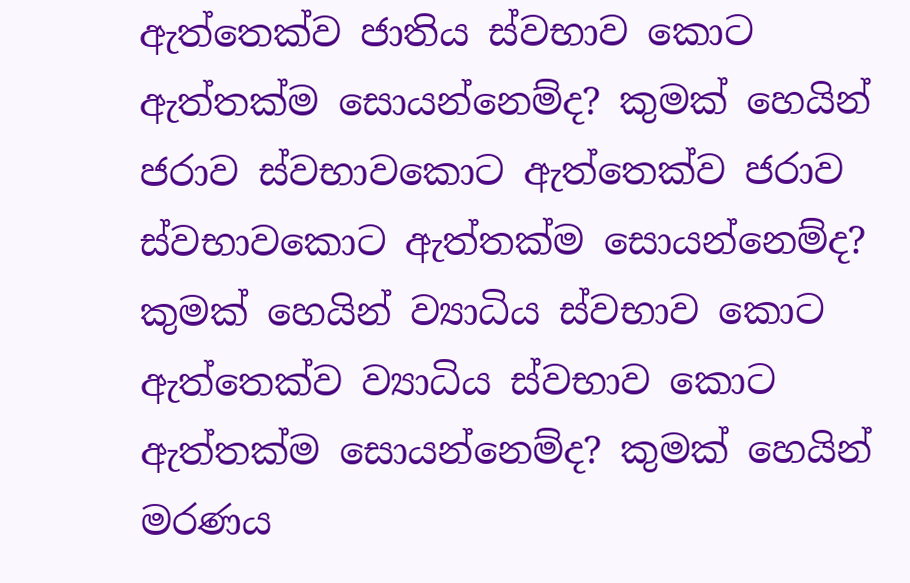ඇත්තෙක්ව ජාතිය ස්වභාව කොට ඇත්තක්ම සොයන්නෙම්ද? කුමක් හෙයින් ජරාව ස්වභාවකොට ඇත්තෙක්ව ජරාව ස්වභාවකොට ඇත්තක්ම සොයන්නෙම්ද? කුමක් හෙයින් ව්‍යාධිය ස්වභාව කොට ඇත්තෙක්ව ව්‍යාධිය ස්වභාව කොට ඇත්තක්ම සොයන්නෙම්ද? කුමක් හෙයින් මරණය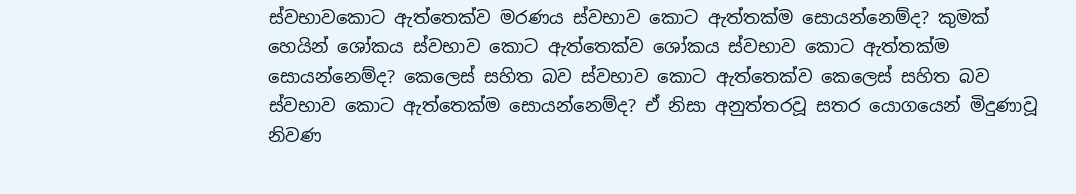ස්වභාවකොට ඇත්තෙක්ව මරණය ස්වභාව කොට ඇත්තක්ම සොයන්නෙම්ද? කුමක් හෙයින් ශෝකය ස්වභාව කොට ඇත්තෙක්ව ශෝකය ස්වභාව කොට ඇත්තක්ම සොයන්නෙම්ද? කෙලෙස් සහිත බව ස්වභාව කොට ඇත්තෙක්ව කෙලෙස් සහිත බව ස්වභාව කොට ඇත්තෙක්ම සොයන්නෙම්ද? ඒ නිසා අනුත්තරවූ සතර යොගයෙන් මිදුණාවූ නිවණ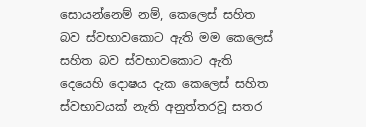සොයන්නෙම් නම්, කෙලෙස් සහිත බව ස්වභාවකොට ඇති මම කෙලෙස් සහිත බව ස්වභාවකොට ඇති දෙයෙහි දොෂය දැක කෙලෙස් සහිත ස්වභාවයක් නැති අනුත්තරවූ සතර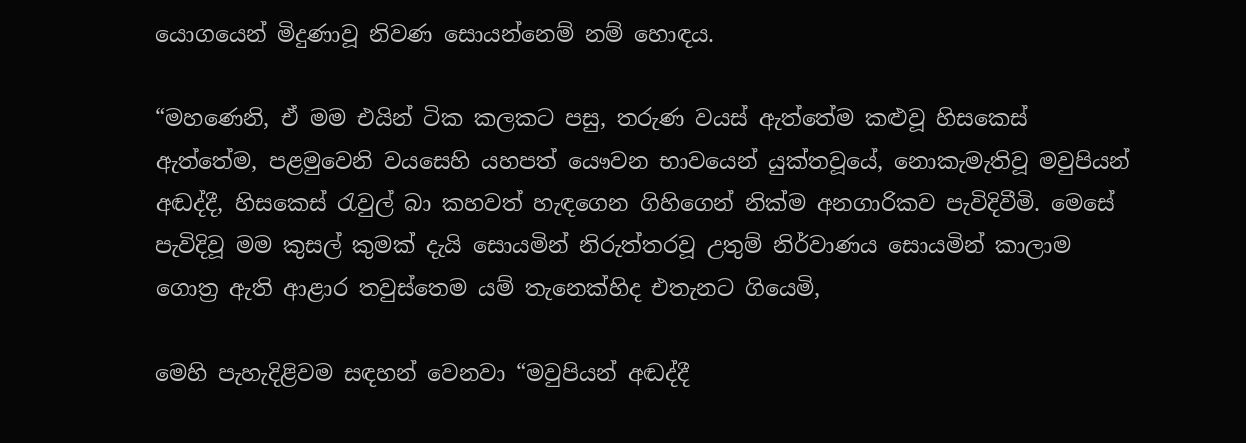යොගයෙන් මිදුණාවූ නිවණ සොයන්නෙම් නම් හොඳය.

“මහණෙනි, ඒ මම එයින් ටික කලකට පසු, තරුණ වයස් ඇත්තේම කළුවූ හිසකෙස් ඇත්තේම, පළමුවෙනි වයසෙහි යහපත් යෞවන භාවයෙන් යුක්තවූයේ, නොකැමැතිවූ මවුපියන් අඬද්දී, හිසකෙස් රැවුල් බා කහවත් හැඳගෙන ගිහිගෙන් නික්ම අනගාරිකව පැවිදිවීමි. මෙසේ පැවිදිවූ මම කුසල් කුමක් දැයි සොයමින් නිරුත්තරවූ උතුම් නිර්වාණය සොයමින් කාලාම ගොත්‍ර ඇති ආළාර තවුස්තෙම යම් තැනෙක්හිද එතැනට ගියෙමි,

මෙහි පැහැදිළිවම සඳහන් වෙනවා “මවුපියන් අඬද්දී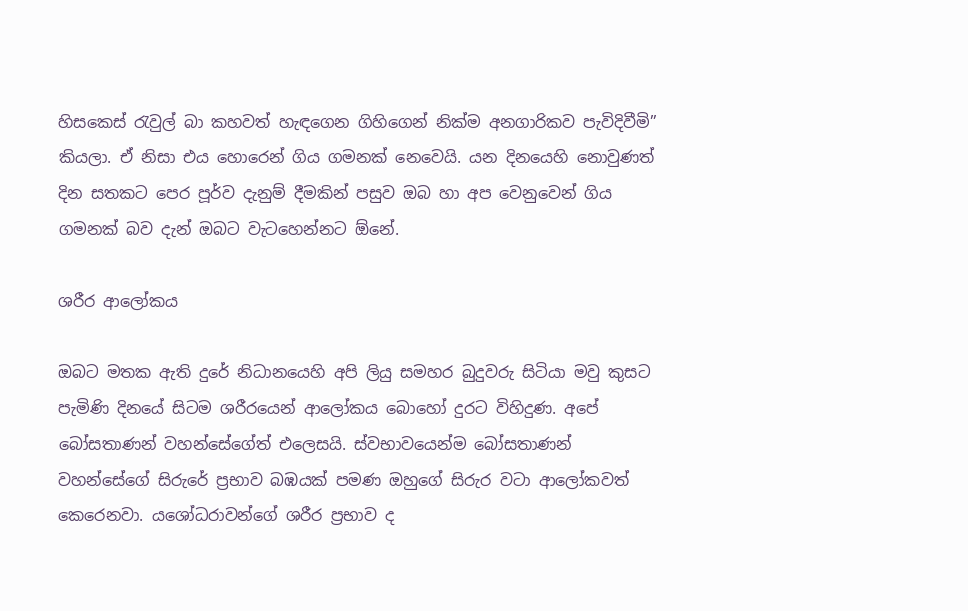හිසකෙස් රැවුල් බා කහවත් හැඳගෙන ගිහිගෙන් නික්ම අනගාරිකව පැවිදිවීමි” කියලා. ඒ නිසා එය හොරෙන් ගිය ගමනක් නෙවෙයි. යන දිනයෙහි නොවුණත් දින සතකට පෙර පූර්ව දැනුම් දීමකින් පසුව ඔබ හා අප වෙනුවෙන් ගිය ගමනක් බව දැන් ඔබට වැටහෙන්නට ඕනේ.

ශරීර ආලෝකය

ඔබට මතක ඇති දුරේ නිධානයෙහි අපි ලියු සමහර බුදුවරු සිටියා මවු කුසට පැමිණි දිනයේ සිටම ශරීරයෙන් ආලෝකය බොහෝ දුරට විහිදුණ. අපේ බෝසතාණන් වහන්සේගේත් එලෙසයි. ස්වභාවයෙන්ම බෝසතාණන් වහන්සේගේ සිරුරේ ප්‍රභාව බඹයක් පමණ ඔහුගේ සිරුර වටා ආලෝකවත් කෙරෙනවා. යශෝධරාවන්ගේ ශරීර ප්‍රභාව ද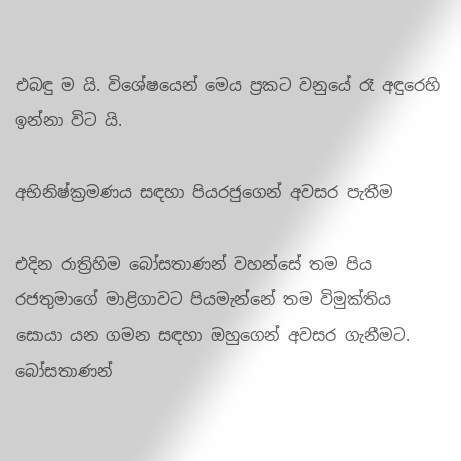එබඳු ම යි. විශේෂයෙන් මෙය ප්‍රකට වනුයේ රෑ අඳුරෙහි ඉන්නා විට යි.

අභිනිෂ්ක්‍රමණය සඳහා පියරජුගෙන් අවසර පැතීම

එදින රාත්‍රිහිම බෝසතාණන් වහන්සේ තම පිය රජතුමාගේ මාළිගාවට පියමැන්නේ තම විමුක්තිය සොයා යන ගමන සඳහා ඔහුගෙන් අවසර ගැනීමට. බෝසතාණන්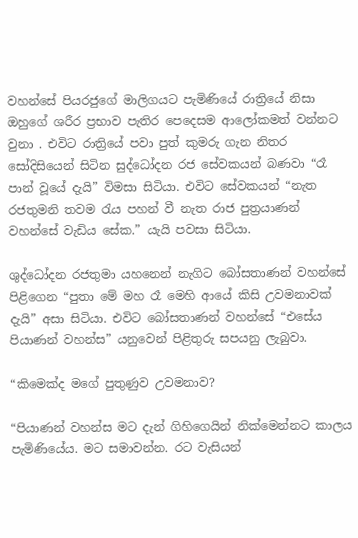වහන්සේ පියරජුගේ මාලිගයට පැමිණියේ රාත්‍රියේ නිසා ඔහුගේ ශරීර ප්‍රභාව පැතිර පෙදෙසම ආලෝකමත් වන්නට වුනා . එවිට රාත්‍රියේ පවා පුත් කුමරු ගැන නිතර සෝදිසියෙන් සිටින සුද්ධෝදන රජ සේවකයන් බණවා “රෑ පාන් වූයේ දැයි” විමසා සිටියා. එවිට සේවකයන් “නැත රජතුමනි තවම රැය පහන් වී නැත රාජ පුත්‍රයාණන් වහන්සේ වැඩිය සේක.” යැයි පවසා සිටියා.

ශුද්ධෝදන රජතුමා යහනෙන් නැගිට බෝසතාණන් වහන්සේ පිළිගෙන “පුතා මේ මහ රෑ මෙහි ආයේ කිසි උවමනාවක් දැයි” අසා සිටියා. එවිට බෝසතාණන් වහන්සේ “එසේය පියාණන් වහන්ස” යනුවෙන් පිළිතුරු සපයනු ලැබුවා.

“කිමෙක්ද මගේ පුතුණුව උවමනාව?

“පියාණන් වහන්ස මට දැන් ගිහිගෙයින් නික්මෙන්නට කාලය පැමිණියේය. මට සමාවන්න. රට වැසියන්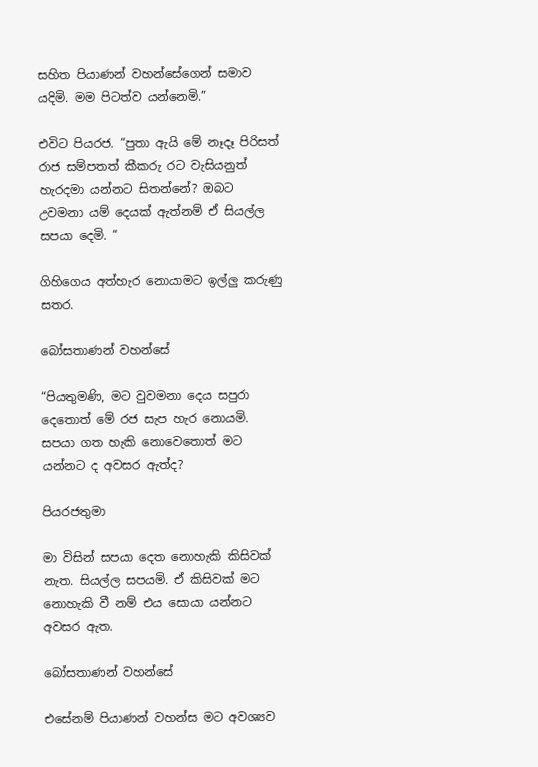සහිත පියාණන් වහන්සේගෙන් සමාව යදිමි. මම පිටත්ව යන්නෙමි.”

එවිට පියරජ. “පුතා ඇයි මේ නෑදෑ පිරිසත් රාජ සම්පතත් කීකරු රට වැසියනුත් හැරදමා යන්නට සිතන්නේ? ඔබට උවමනා යම් දෙයක් ඇත්නම් ඒ සියල්ල සපයා දෙමි. “

ගිහිගෙය අත්හැර නොයාමට ඉල්ලු කරුණු සතර.

බෝසතාණන් වහන්සේ

“පියතුමණි, මට වුවමනා දෙය සපුරා දෙතොත් මේ රජ සැප හැර නොයමි. සපයා ගත හැකි නොවෙතොත් මට යන්නට ද අවසර ඇත්ද?

පියරජතුමා

මා විසින් සපයා දෙත නොහැකි කිසිවක් නැත. සියල්ල සපයමි. ඒ කිසිවක් මට නොහැකි වී නම් එය සොයා යන්නට අවසර ඇත.

බෝසතාණන් වහන්සේ

එසේනම් පියාණන් වහන්ස මට අවශ්‍යව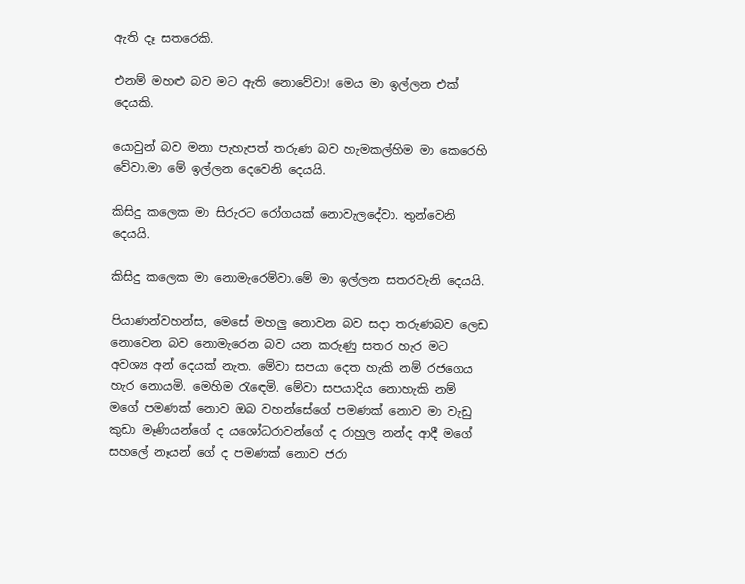ඇති දෑ සතරෙකි.

එනම් මහළු බව මට ඇති නොවේවා! මෙය මා ඉල්ලන එක් දෙයකි.

යොවුන් බව මනා පැහැපත් තරුණ බව හැමකල්හිම මා කෙරෙහි වේවා.මා මේ ඉල්ලන දෙවෙනි දෙයයි.

කිසිදු කලෙක මා සිරුරට රෝගයක් නොවැලදේවා. තුන්වෙනි දෙයයි.

කිසිදු කලෙක මා නොමැරෙම්වා.මේ මා ඉල්ලන සතරවැනි දෙයයි.

පියාණන්වහන්ස, මෙසේ මහලු නොවන බව සදා තරුණබව ලෙඩ නොවෙන බව නොමැරෙන බව යන කරුණු සතර හැර මට අවශ්‍ය අන් දෙයක් නැත. මේවා සපයා දෙත හැකි නම් රජගෙය හැර නොයමි. මෙහිම රැඳෙමි. මේවා සපයාදිය නොහැකි නම් මගේ පමණක් නොව ඔබ වහන්සේගේ පමණක් නොව මා වැඩු කුඩා මෑණියන්ගේ ද යශෝධරාවන්ගේ ද රාහුල නන්ද ආදී මගේ සහලේ නෑයන් ගේ ද පමණක් නොව ජරා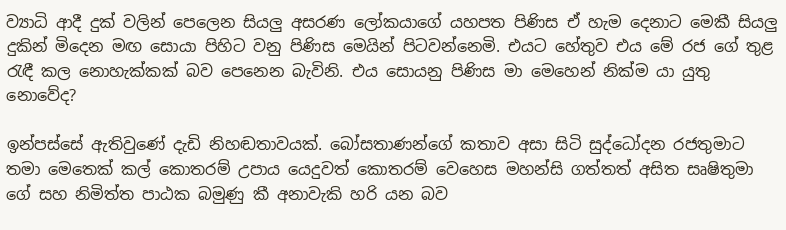ව්‍යාධි ආදී දුක් වලින් පෙලෙන සියලු අසරණ ලෝකයාගේ යහපත පිණිස ඒ හැම දෙනාට මෙකී සියලු දුකින් මිදෙන මඟ සොයා පිහිට වනු පිණිස මෙයින් පිටවන්නෙමි. එයට හේතුව එය මේ රජ ගේ තුළ රැඳී කල නොහැක්කක් බව පෙනෙන බැවිනි. එය සොයනු පිණිස මා මෙහෙන් නික්ම යා යුතු නොවේද?

ඉන්පස්සේ ඇතිවුණේ දැඩි නිහඬතාවයක්. බෝසතාණන්ගේ කතාව අසා සිටි සුද්ධෝදන රජතුමාට තමා මෙතෙක් කල් කොතරම් උපාය යෙදුවත් කොතරම් වෙහෙස මහන්සි ගත්තත් අසිත සෘෂිතුමා ගේ සහ නිමිත්ත පාඨක බමුණු කී අනාවැකි හරි යන බව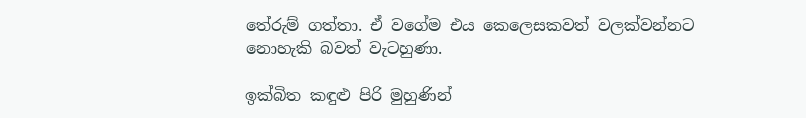තේරුම් ගත්තා. ඒ වගේම එය කෙලෙසකවත් වලක්වන්නට නොහැකි බවත් වැටහුණා.

ඉක්බිත කඳුළු පිරි මුහුණින්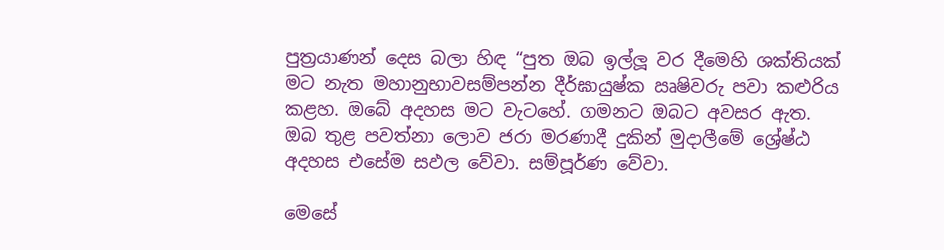පුත්‍රයාණන් දෙස බලා හිඳ “පුත ඔබ ඉල්ලූ වර දීමෙහි ශක්තියක් මට නැත මහානුභාවසම්පන්න දීර්ඝායුෂ්ක ඍෂිවරු පවා කළුරිය කළහ. ඔබේ අදහස මට වැටහේ. ගමනට ඔබට අවසර ඇත. ඔබ තුළ පවත්නා ලොව ජරා මරණාදී දුකින් මුදාලීමේ ශ්‍රේෂ්ඨ අදහස එසේම සඵල වේවා. සම්පූර්ණ වේවා.

මෙසේ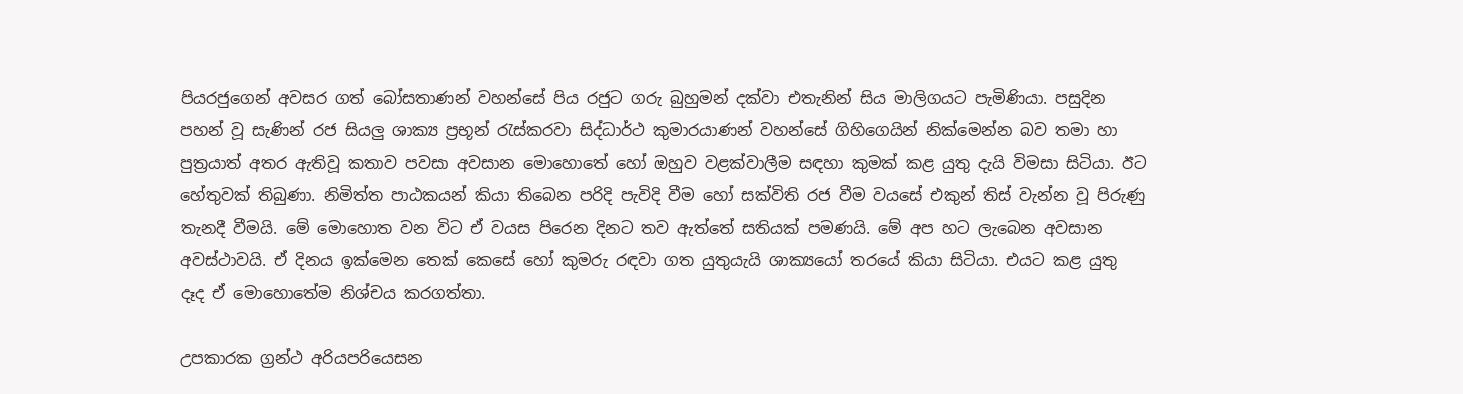පියරජුගෙන් අවසර ගත් බෝසතාණන් වහන්සේ පිය රජුට ගරු බුහුමන් දක්වා එතැනින් සිය මාලිගයට පැමිණියා. පසුදින පහන් වූ සැණින් රජ සියලු ශාක්‍ය ප්‍රභූන් රැස්කරවා සිද්ධාර්ථ කුමාරයාණන් වහන්සේ ගිහිගෙයින් නික්මෙන්න බව තමා හා පුත්‍රයාත් අතර ඇතිවූ කතාව පවසා අවසාන මොහොතේ හෝ ඔහුව වළක්වාලීම සඳහා කුමක් කළ යුතු දැයි විමසා සිටියා. ඊට හේතුවක් තිබුණා. නිමිත්ත පාඨකයන් කියා තිබෙන පරිදි පැවිදි වීම හෝ සක්විති රජ වීම වයසේ එකුන් තිස් වැන්න වූ පිරුණු තැනදී වීමයි. මේ මොහොත වන විට ඒ වයස පිරෙන දිනට තව ඇත්තේ සතියක් පමණයි. මේ අප හට ලැබෙන අවසාන අවස්ථාවයි. ඒ දිනය ඉක්මෙන තෙක් කෙසේ හෝ කුමරු රඳවා ගත යුතුයැයි ශාක්‍යයෝ තරයේ කියා සිටියා. එයට කළ යුතු දෑද ඒ මොහොතේම නිශ්චය කරගත්තා.

උපකාරක ග්‍රන්ථ අරියපරියෙසන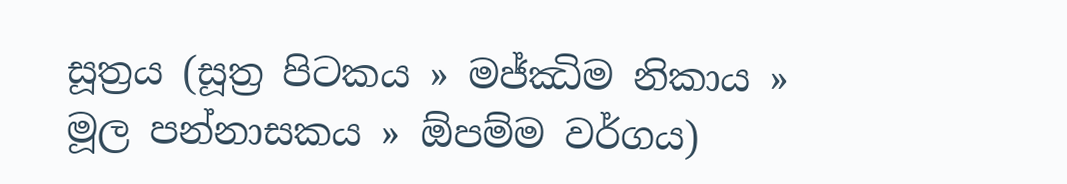සූත්‍රය (සූත්‍ර පිටකය » මජ්‌ඣිම නිකාය » මූල පන්නාසකය » ඕපම්ම වර්ගය)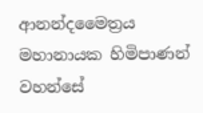ආනන්දමෛත්‍රය මහානායක හිමිපාණන් වහන්සේ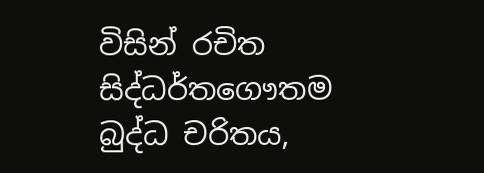විසින් රචිත සිද්ධර්තගෞතම බුද්ධ චරිතය,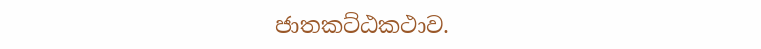ජාතකට්ඨකථාව.